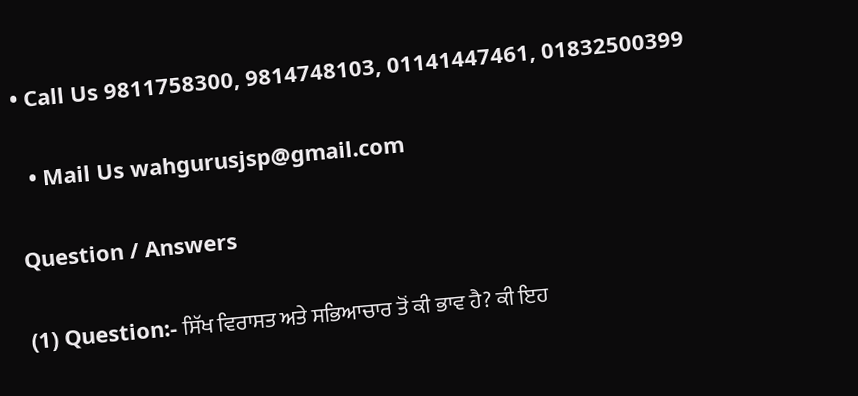• Call Us 9811758300, 9814748103, 01141447461, 01832500399

  • Mail Us wahgurusjsp@gmail.com

Question / Answers

(1) Question:- ਸਿੱਖ ਵਿਰਾਸਤ ਅਤੇ ਸਭਿਆਚਾਰ ਤੋਂ ਕੀ ਭਾਵ ਹੈ? ਕੀ ਇਹ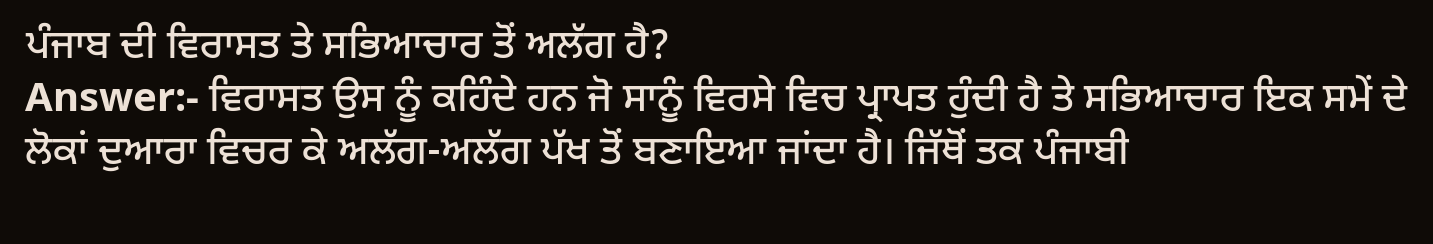ਪੰਜਾਬ ਦੀ ਵਿਰਾਸਤ ਤੇ ਸਭਿਆਚਾਰ ਤੋਂ ਅਲੱਗ ਹੈ?
Answer:- ਵਿਰਾਸਤ ਉਸ ਨੂੰ ਕਹਿੰਦੇ ਹਨ ਜੋ ਸਾਨੂੰ ਵਿਰਸੇ ਵਿਚ ਪ੍ਰਾਪਤ ਹੁੰਦੀ ਹੈ ਤੇ ਸਭਿਆਚਾਰ ਇਕ ਸਮੇਂ ਦੇ ਲੋਕਾਂ ਦੁਆਰਾ ਵਿਚਰ ਕੇ ਅਲੱਗ-ਅਲੱਗ ਪੱਖ ਤੋਂ ਬਣਾਇਆ ਜਾਂਦਾ ਹੈ। ਜਿੱਥੋਂ ਤਕ ਪੰਜਾਬੀ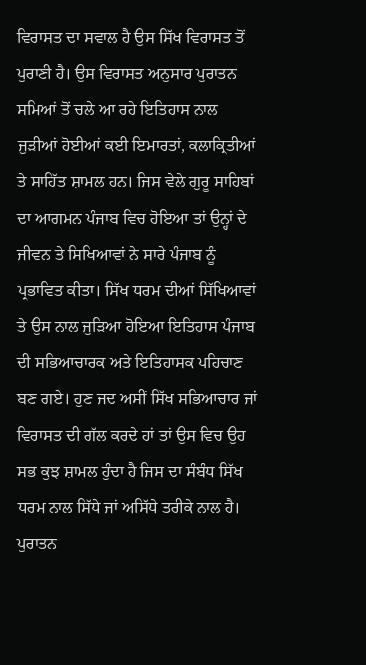ਵਿਰਾਸਤ ਦਾ ਸਵਾਲ ਹੈ ਉਸ ਸਿੱਖ ਵਿਰਾਸਤ ਤੋਂ ਪੁਰਾਣੀ ਹੈ। ਉਸ ਵਿਰਾਸਤ ਅਨੁਸਾਰ ਪੁਰਾਤਨ ਸਮਿਆਂ ਤੋਂ ਚਲੇ ਆ ਰਹੇ ਇਤਿਹਾਸ ਨਾਲ ਜੁੜੀਆਂ ਹੋਈਆਂ ਕਈ ਇਮਾਰਤਾਂ, ਕਲਾਕ੍ਰਿਤੀਆਂ ਤੇ ਸਾਹਿੱਤ ਸ਼ਾਮਲ ਹਨ। ਜਿਸ ਵੇਲੇ ਗੁਰੂ ਸਾਹਿਬਾਂ ਦਾ ਆਗਮਨ ਪੰਜਾਬ ਵਿਚ ਹੋਇਆ ਤਾਂ ਉਨ੍ਹਾਂ ਦੇ ਜੀਵਨ ਤੇ ਸਿਖਿਆਵਾਂ ਨੇ ਸਾਰੇ ਪੰਜਾਬ ਨੂੰ ਪ੍ਰਭਾਵਿਤ ਕੀਤਾ। ਸਿੱਖ ਧਰਮ ਦੀਆਂ ਸਿੱਖਿਆਵਾਂ ਤੇ ਉਸ ਨਾਲ ਜੁੜਿਆ ਹੋਇਆ ਇਤਿਹਾਸ ਪੰਜਾਬ ਦੀ ਸਭਿਆਚਾਰਕ ਅਤੇ ਇਤਿਹਾਸਕ ਪਹਿਚਾਣ ਬਣ ਗਏ। ਹੁਣ ਜਦ ਅਸੀਂ ਸਿੱਖ ਸਭਿਆਚਾਰ ਜਾਂ ਵਿਰਾਸਤ ਦੀ ਗੱਲ ਕਰਦੇ ਹਾਂ ਤਾਂ ਉਸ ਵਿਚ ਉਹ ਸਭ ਕੁਝ ਸ਼ਾਮਲ ਹੁੰਦਾ ਹੈ ਜਿਸ ਦਾ ਸੰਬੰਧ ਸਿੱਖ ਧਰਮ ਨਾਲ ਸਿੱਧੇ ਜਾਂ ਅਸਿੱਧੇ ਤਰੀਕੇ ਨਾਲ ਹੈ। ਪੁਰਾਤਨ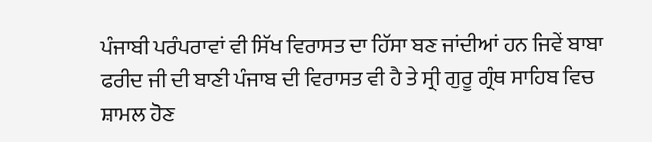ਪੰਜਾਬੀ ਪਰੰਪਰਾਵਾਂ ਵੀ ਸਿੱਖ ਵਿਰਾਸਤ ਦਾ ਹਿੱਸਾ ਬਣ ਜਾਂਦੀਆਂ ਹਨ ਜਿਵੇਂ ਬਾਬਾ ਫਰੀਦ ਜੀ ਦੀ ਬਾਣੀ ਪੰਜਾਬ ਦੀ ਵਿਰਾਸਤ ਵੀ ਹੈ ਤੇ ਸ੍ਰੀ ਗੁਰੂ ਗ੍ਰੰਥ ਸਾਹਿਬ ਵਿਚ ਸ਼ਾਮਲ ਹੋਣ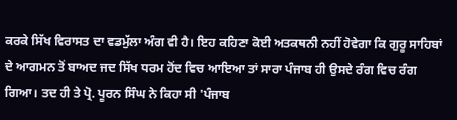ਕਰਕੇ ਸਿੱਖ ਵਿਰਾਸਤ ਦਾ ਵਡਮੁੱਲਾ ਅੰਗ ਵੀ ਹੈ। ਇਹ ਕਹਿਣਾ ਕੋਈ ਅਤਕਥਨੀ ਨਹੀਂ ਹੋਵੇਗਾ ਕਿ ਗੁਰੂ ਸਾਹਿਬਾਂ ਦੇ ਆਗਮਨ ਤੋਂ ਬਾਅਦ ਜਦ ਸਿੱਖ ਧਰਮ ਹੋਂਦ ਵਿਚ ਆਇਆ ਤਾਂ ਸਾਰਾ ਪੰਜਾਬ ਹੀ ਉਸਦੇ ਰੰਗ ਵਿਚ ਰੰਗ ਗਿਆ। ਤਦ ਹੀ ਤੇ ਪ੍ਰੋ. ਪੂਰਨ ਸਿੰਘ ਨੇ ਕਿਹਾ ਸੀ 'ਪੰਜਾਬ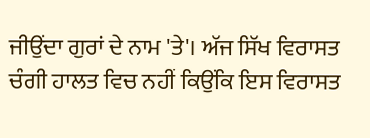ਜੀਉਂਦਾ ਗੁਰਾਂ ਦੇ ਨਾਮ 'ਤੇ'। ਅੱਜ ਸਿੱਖ ਵਿਰਾਸਤ ਚੰਗੀ ਹਾਲਤ ਵਿਚ ਨਹੀਂ ਕਿਉਂਕਿ ਇਸ ਵਿਰਾਸਤ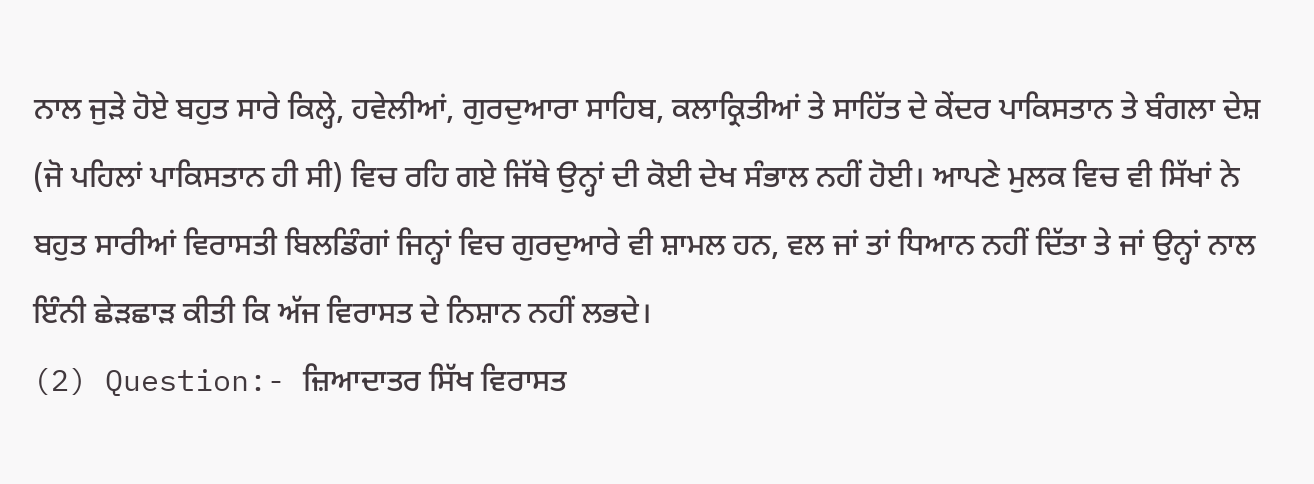ਨਾਲ ਜੁੜੇ ਹੋਏ ਬਹੁਤ ਸਾਰੇ ਕਿਲ੍ਹੇ, ਹਵੇਲੀਆਂ, ਗੁਰਦੁਆਰਾ ਸਾਹਿਬ, ਕਲਾਕ੍ਰਿਤੀਆਂ ਤੇ ਸਾਹਿੱਤ ਦੇ ਕੇਂਦਰ ਪਾਕਿਸਤਾਨ ਤੇ ਬੰਗਲਾ ਦੇਸ਼ (ਜੋ ਪਹਿਲਾਂ ਪਾਕਿਸਤਾਨ ਹੀ ਸੀ) ਵਿਚ ਰਹਿ ਗਏ ਜਿੱਥੇ ਉਨ੍ਹਾਂ ਦੀ ਕੋਈ ਦੇਖ ਸੰਭਾਲ ਨਹੀਂ ਹੋਈ। ਆਪਣੇ ਮੁਲਕ ਵਿਚ ਵੀ ਸਿੱਖਾਂ ਨੇ ਬਹੁਤ ਸਾਰੀਆਂ ਵਿਰਾਸਤੀ ਬਿਲਡਿੰਗਾਂ ਜਿਨ੍ਹਾਂ ਵਿਚ ਗੁਰਦੁਆਰੇ ਵੀ ਸ਼ਾਮਲ ਹਨ, ਵਲ ਜਾਂ ਤਾਂ ਧਿਆਨ ਨਹੀਂ ਦਿੱਤਾ ਤੇ ਜਾਂ ਉਨ੍ਹਾਂ ਨਾਲ ਇੰਨੀ ਛੇੜਛਾੜ ਕੀਤੀ ਕਿ ਅੱਜ ਵਿਰਾਸਤ ਦੇ ਨਿਸ਼ਾਨ ਨਹੀਂ ਲਭਦੇ।
(2) Question:- ਜ਼ਿਆਦਾਤਰ ਸਿੱਖ ਵਿਰਾਸਤ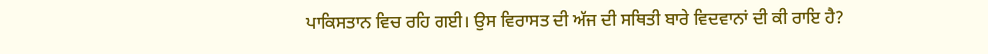ਪਾਕਿਸਤਾਨ ਵਿਚ ਰਹਿ ਗਈ। ਉਸ ਵਿਰਾਸਤ ਦੀ ਅੱਜ ਦੀ ਸਥਿਤੀ ਬਾਰੇ ਵਿਦਵਾਨਾਂ ਦੀ ਕੀ ਰਾਇ ਹੈ?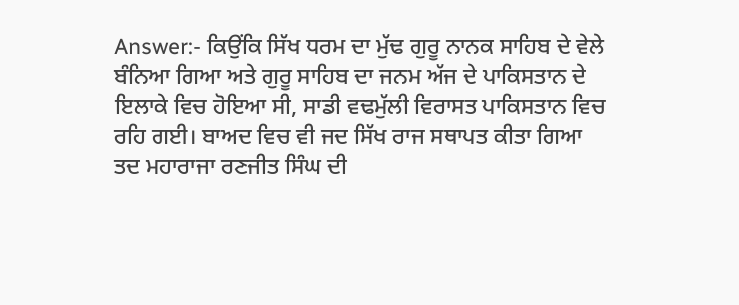Answer:- ਕਿਉਂਕਿ ਸਿੱਖ ਧਰਮ ਦਾ ਮੁੱਢ ਗੁਰੂ ਨਾਨਕ ਸਾਹਿਬ ਦੇ ਵੇਲੇ ਬੰਨਿਆ ਗਿਆ ਅਤੇ ਗੁਰੂ ਸਾਹਿਬ ਦਾ ਜਨਮ ਅੱਜ ਦੇ ਪਾਕਿਸਤਾਨ ਦੇ ਇਲਾਕੇ ਵਿਚ ਹੋਇਆ ਸੀ, ਸਾਡੀ ਵਢਮੁੱਲੀ ਵਿਰਾਸਤ ਪਾਕਿਸਤਾਨ ਵਿਚ ਰਹਿ ਗਈ। ਬਾਅਦ ਵਿਚ ਵੀ ਜਦ ਸਿੱਖ ਰਾਜ ਸਥਾਪਤ ਕੀਤਾ ਗਿਆ ਤਦ ਮਹਾਰਾਜਾ ਰਣਜੀਤ ਸਿੰਘ ਦੀ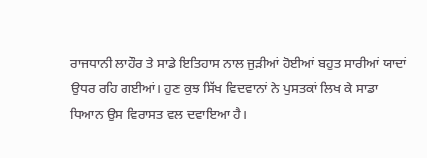ਰਾਜਧਾਨੀ ਲਾਹੌਰ ਤੇ ਸਾਡੇ ਇਤਿਹਾਸ ਨਾਲ ਜੁੜੀਆਂ ਹੋਈਆਂ ਬਹੁਤ ਸਾਰੀਆਂ ਯਾਦਾਂ ਉਧਰ ਰਹਿ ਗਈਆਂ। ਹੁਣ ਕੁਝ ਸਿੱਖ ਵਿਦਵਾਨਾਂ ਨੇ ਪੁਸਤਕਾਂ ਲਿਖ ਕੇ ਸਾਡਾ ਧਿਆਨ ਉਸ ਵਿਰਾਸਤ ਵਲ ਦਵਾਇਆ ਹੈ।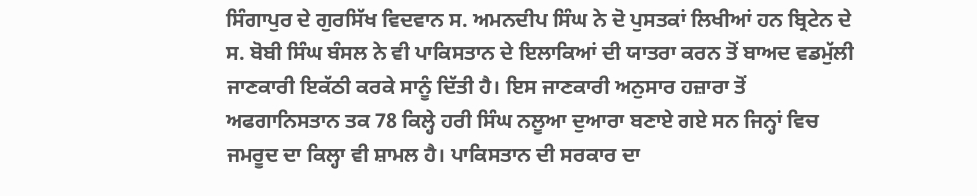ਸਿੰਗਾਪੁਰ ਦੇ ਗੁਰਸਿੱਖ ਵਿਦਵਾਨ ਸ. ਅਮਨਦੀਪ ਸਿੰਘ ਨੇ ਦੋ ਪੁਸਤਕਾਂ ਲਿਖੀਆਂ ਹਨ ਬ੍ਰਿਟੇਨ ਦੇ ਸ. ਬੋਬੀ ਸਿੰਘ ਬੰਸਲ ਨੇ ਵੀ ਪਾਕਿਸਤਾਨ ਦੇ ਇਲਾਕਿਆਂ ਦੀ ਯਾਤਰਾ ਕਰਨ ਤੋਂ ਬਾਅਦ ਵਡਮੁੱਲੀ ਜਾਣਕਾਰੀ ਇਕੱਠੀ ਕਰਕੇ ਸਾਨੂੰ ਦਿੱਤੀ ਹੈ। ਇਸ ਜਾਣਕਾਰੀ ਅਨੁਸਾਰ ਹਜ਼ਾਰਾ ਤੋਂ ਅਫਗਾਨਿਸਤਾਨ ਤਕ 78 ਕਿਲ੍ਹੇ ਹਰੀ ਸਿੰਘ ਨਲੂਆ ਦੁਆਰਾ ਬਣਾਏ ਗਏ ਸਨ ਜਿਨ੍ਹਾਂ ਵਿਚ ਜਮਰੂਦ ਦਾ ਕਿਲ੍ਹਾ ਵੀ ਸ਼ਾਮਲ ਹੈ। ਪਾਕਿਸਤਾਨ ਦੀ ਸਰਕਾਰ ਦਾ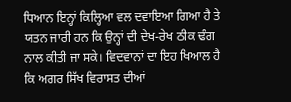ਧਿਆਨ ਇਨ੍ਹਾਂ ਕਿਲ੍ਹਿਆ ਵਲ ਦਵਾਇਆ ਗਿਆ ਹੈ ਤੇ ਯਤਨ ਜਾਰੀ ਹਨ ਕਿ ਉਨ੍ਹਾਂ ਦੀ ਦੇਖ-ਰੇਖ ਠੀਕ ਢੰਗ ਨਾਲ ਕੀਤੀ ਜਾ ਸਕੇ। ਵਿਦਵਾਨਾਂ ਦਾ ਇਹ ਖਿਆਲ ਹੈ ਕਿ ਅਗਰ ਸਿੱਖ ਵਿਰਾਸਤ ਦੀਆਂ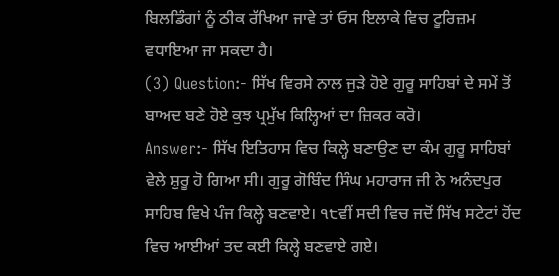ਬਿਲਡਿੰਗਾਂ ਨੂੰ ਠੀਕ ਰੱਖਿਆ ਜਾਵੇ ਤਾਂ ਓਸ ਇਲਾਕੇ ਵਿਚ ਟੂਰਿਜ਼ਮ ਵਧਾਇਆ ਜਾ ਸਕਦਾ ਹੈ।
(3) Question:- ਸਿੱਖ ਵਿਰਸੇ ਨਾਲ ਜੁੜੇ ਹੋਏ ਗੁਰੂ ਸਾਹਿਬਾਂ ਦੇ ਸਮੇਂ ਤੋਂ ਬਾਅਦ ਬਣੇ ਹੋਏ ਕੁਝ ਪ੍ਰਮੁੱਖ ਕਿਲ੍ਹਿਆਂ ਦਾ ਜ਼ਿਕਰ ਕਰੋ।
Answer:- ਸਿੱਖ ਇਤਿਹਾਸ ਵਿਚ ਕਿਲ੍ਹੇ ਬਣਾਉਣ ਦਾ ਕੰਮ ਗੁਰੂ ਸਾਹਿਬਾਂ ਵੇਲੇ ਸ਼ੁਰੂ ਹੋ ਗਿਆ ਸੀ। ਗੁਰੂ ਗੋਬਿੰਦ ਸਿੰਘ ਮਹਾਰਾਜ ਜੀ ਨੇ ਅਨੰਦਪੁਰ ਸਾਹਿਬ ਵਿਖੇ ਪੰਜ ਕਿਲ੍ਹੇ ਬਣਵਾਏ। ੧੮ਵੀਂ ਸਦੀ ਵਿਚ ਜਦੋਂ ਸਿੱਖ ਸਟੇਟਾਂ ਹੋਂਦ ਵਿਚ ਆਈਆਂ ਤਦ ਕਈ ਕਿਲ੍ਹੇ ਬਣਵਾਏ ਗਏ।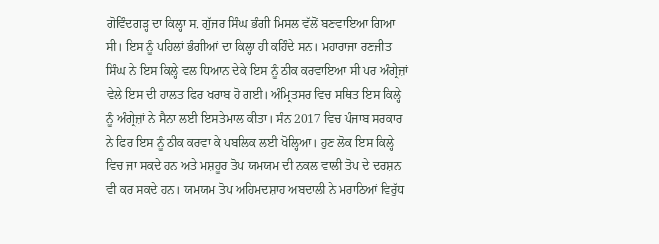ਗੋਵਿੰਦਗੜ੍ਹ ਦਾ ਕਿਲ੍ਹਾ ਸ. ਗੁੱਜਰ ਸਿੰਘ ਭੰਗੀ ਮਿਸਲ ਵੱਲੋਂ ਬਣਵਾਇਆ ਗਿਆ ਸੀ। ਇਸ ਨੂੰ ਪਹਿਲਾਂ ਭੰਗੀਆਂ ਦਾ ਕਿਲ੍ਹਾ ਹੀ ਕਹਿੰਦੇ ਸਨ। ਮਹਾਰਾਜਾ ਰਣਜੀਤ ਸਿੰਘ ਨੇ ਇਸ ਕਿਲ੍ਹੇ ਵਲ ਧਿਆਨ ਦੇਕੇ ਇਸ ਨੂੰ ਠੀਕ ਕਰਵਾਇਆ ਸੀ ਪਰ ਅੰਗ੍ਰੇਜ਼ਾਂ ਵੇਲੇ ਇਸ ਦੀ ਹਾਲਤ ਫਿਰ ਖਰਾਬ ਹੋ ਗਈ। ਅੰਮ੍ਰਿਤਸਰ ਵਿਚ ਸਥਿਤ ਇਸ ਕਿਲ੍ਹੇ ਨੂੰ ਅੰਗ੍ਰੇਜ਼ਾਂ ਨੇ ਸੈਨਾ ਲਈ ਇਸਤੇਮਾਲ ਕੀਤਾ। ਸੰਨ 2017 ਵਿਚ ਪੰਜਾਬ ਸਰਕਾਰ ਨੇ ਫਿਰ ਇਸ ਨੂੰ ਠੀਕ ਕਰਵਾ ਕੇ ਪਬਲਿਕ ਲਈ ਖੋਲ੍ਹਿਆ। ਹੁਣ ਲੋਕ ਇਸ ਕਿਲ੍ਹੇ ਵਿਚ ਜਾ ਸਕਦੇ ਹਨ ਅਤੇ ਮਸ਼ਹੂਰ ਤੋਪ ਯਮਯਮ ਦੀ ਨਕਲ ਵਾਲੀ ਤੋਪ ਦੇ ਦਰਸ਼ਨ ਵੀ ਕਰ ਸਕਦੇ ਹਨ। ਯਮਯਮ ਤੋਪ ਅਹਿਮਦਸ਼ਾਹ ਅਬਦਾਲੀ ਨੇ ਮਰਾਠਿਆਂ ਵਿਰੁੱਧ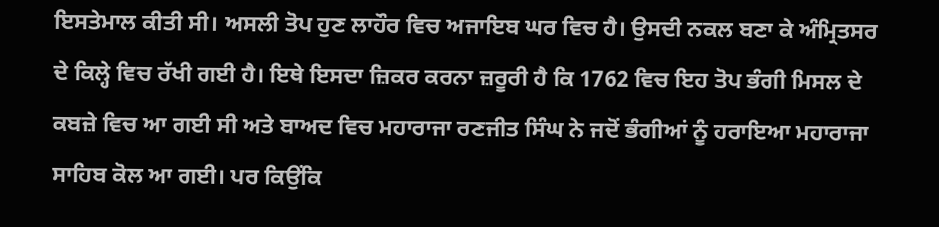ਇਸਤੇਮਾਲ ਕੀਤੀ ਸੀ। ਅਸਲੀ ਤੋਪ ਹੁਣ ਲਾਹੌਰ ਵਿਚ ਅਜਾਇਬ ਘਰ ਵਿਚ ਹੈ। ਉਸਦੀ ਨਕਲ ਬਣਾ ਕੇ ਅੰਮ੍ਰਿਤਸਰ ਦੇ ਕਿਲ੍ਹੇ ਵਿਚ ਰੱਖੀ ਗਈ ਹੈ। ਇਥੇ ਇਸਦਾ ਜ਼ਿਕਰ ਕਰਨਾ ਜ਼ਰੂਰੀ ਹੈ ਕਿ 1762 ਵਿਚ ਇਹ ਤੋਪ ਭੰਗੀ ਮਿਸਲ ਦੇ ਕਬਜ਼ੇ ਵਿਚ ਆ ਗਈ ਸੀ ਅਤੇ ਬਾਅਦ ਵਿਚ ਮਹਾਰਾਜਾ ਰਣਜੀਤ ਸਿੰਘ ਨੇ ਜਦੋਂ ਭੰਗੀਆਂ ਨੂੰ ਹਰਾਇਆ ਮਹਾਰਾਜਾ ਸਾਹਿਬ ਕੋਲ ਆ ਗਈ। ਪਰ ਕਿਉਂਕਿ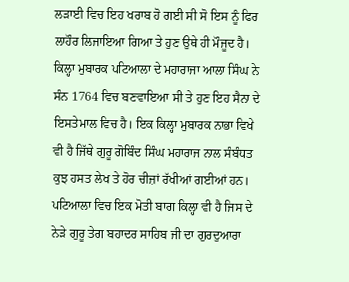ਲੜਾਈ ਵਿਚ ਇਹ ਖਰਾਬ ਹੋ ਗਈ ਸੀ ਸੋ ਇਸ ਨੂੰ ਫਿਰ ਲਾਹੌਰ ਲਿਜਾਇਆ ਗਿਆ ਤੇ ਹੁਣ ਉਥੇ ਹੀ ਮੌਜੂਦ ਹੈ। ਕਿਲ੍ਹਾ ਮੁਬਾਰਕ ਪਟਿਆਲਾ ਦੇ ਮਹਾਰਾਜਾ ਆਲਾ ਸਿੰਘ ਨੇ ਸੰਨ 1764 ਵਿਚ ਬਣਵਾਇਆ ਸੀ ਤੇ ਹੁਣ ਇਹ ਸੈਨਾ ਦੇ ਇਸਤੇਮਾਲ ਵਿਚ ਹੈ। ਇਕ ਕਿਲ੍ਹਾ ਮੁਬਾਰਕ ਨਾਭਾ ਵਿਖੇ ਵੀ ਹੈ ਜਿੱਥੇ ਗੁਰੂ ਗੋਬਿੰਦ ਸਿੰਘ ਮਹਾਰਾਜ ਨਾਲ ਸੰਬੰਧਤ ਕੁਝ ਹਸਤ ਲੇਖ ਤੇ ਹੋਰ ਚੀਜ਼ਾਂ ਰੱਖੀਆਂ ਗਈਆਂ ਹਨ। ਪਟਿਆਲਾ ਵਿਚ ਇਕ ਮੋਤੀ ਬਾਗ ਕਿਲ੍ਹਾ ਵੀ ਹੈ ਜਿਸ ਦੇ ਨੇੜੇ ਗੁਰੂ ਤੇਗ ਬਹਾਦਰ ਸਾਹਿਬ ਜੀ ਦਾ ਗੁਰਦੁਆਰਾ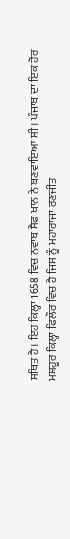ਸਥਿਤ ਹੈ। ਇਹ ਕਿਲ੍ਹਾ 1658 ਵਿਚ ਨਵਾਬ ਸੈਫ ਖਾਨ ਨੇ ਬਣਵਾਇਆ ਸੀ। ਪੰਜਾਬ ਦਾ ਇਕ ਹੋਰ ਮਸ਼ਹੂਰ ਕਿਲ੍ਹਾ ਫਿਲੌਰ ਵਿਚ ਹੈ ਜਿਸ ਨੂੰ ਮਹਾਰਾਜਾ ਰਣਜੀਤ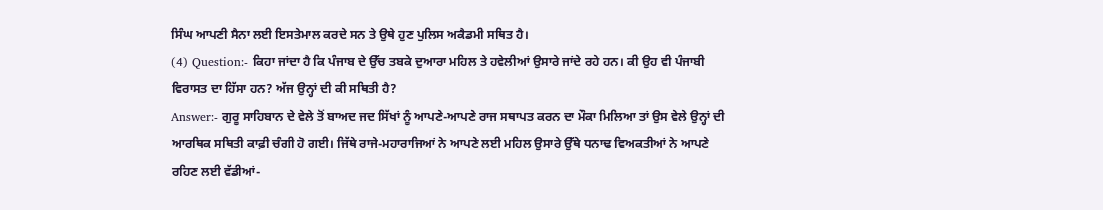ਸਿੰਘ ਆਪਣੀ ਸੈਨਾ ਲਈ ਇਸਤੇਮਾਲ ਕਰਦੇ ਸਨ ਤੇ ਉਥੇ ਹੁਣ ਪੁਲਿਸ ਅਕੈਡਮੀ ਸਥਿਤ ਹੈ।
(4) Question:- ਕਿਹਾ ਜਾਂਦਾ ਹੈ ਕਿ ਪੰਜਾਬ ਦੇ ਉੱਚ ਤਬਕੇ ਦੁਆਰਾ ਮਹਿਲ ਤੇ ਹਵੇਲੀਆਂ ਉਸਾਰੇ ਜਾਂਦੇ ਰਹੇ ਹਨ। ਕੀ ਉਹ ਵੀ ਪੰਜਾਬੀ ਵਿਰਾਸਤ ਦਾ ਹਿੱਸਾ ਹਨ? ਅੱਜ ਉਨ੍ਹਾਂ ਦੀ ਕੀ ਸਥਿਤੀ ਹੈ?
Answer:- ਗੁਰੂ ਸਾਹਿਬਾਨ ਦੇ ਵੇਲੇ ਤੋਂ ਬਾਅਦ ਜਦ ਸਿੱਖਾਂ ਨੂੰ ਆਪਣੇ-ਆਪਣੇ ਰਾਜ ਸਥਾਪਤ ਕਰਨ ਦਾ ਮੌਕਾ ਮਿਲਿਆ ਤਾਂ ਉਸ ਵੇਲੇ ਉਨ੍ਹਾਂ ਦੀ ਆਰਥਿਕ ਸਥਿਤੀ ਕਾਫ਼ੀ ਚੰਗੀ ਹੋ ਗਈ। ਜਿੱਥੇ ਰਾਜੇ-ਮਹਾਰਾਜਿਆਂ ਨੇ ਆਪਣੇ ਲਈ ਮਹਿਲ ਉਸਾਰੇ ਉੱਥੇ ਧਨਾਢ ਵਿਅਕਤੀਆਂ ਨੇ ਆਪਣੇ ਰਹਿਣ ਲਈ ਵੱਡੀਆਂ-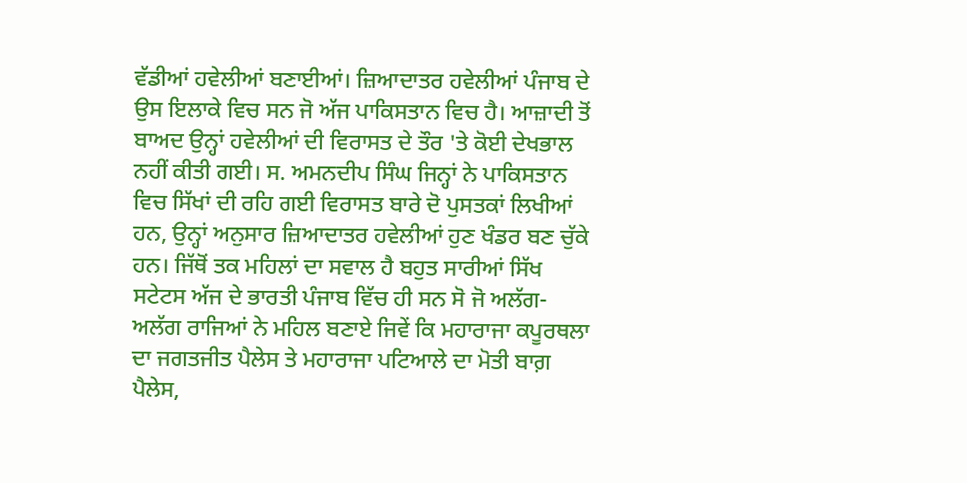ਵੱਡੀਆਂ ਹਵੇਲੀਆਂ ਬਣਾਈਆਂ। ਜ਼ਿਆਦਾਤਰ ਹਵੇਲੀਆਂ ਪੰਜਾਬ ਦੇ ਉਸ ਇਲਾਕੇ ਵਿਚ ਸਨ ਜੋ ਅੱਜ ਪਾਕਿਸਤਾਨ ਵਿਚ ਹੈ। ਆਜ਼ਾਦੀ ਤੋਂ ਬਾਅਦ ਉਨ੍ਹਾਂ ਹਵੇਲੀਆਂ ਦੀ ਵਿਰਾਸਤ ਦੇ ਤੌਰ 'ਤੇ ਕੋਈ ਦੇਖਭਾਲ ਨਹੀਂ ਕੀਤੀ ਗਈ। ਸ. ਅਮਨਦੀਪ ਸਿੰਘ ਜਿਨ੍ਹਾਂ ਨੇ ਪਾਕਿਸਤਾਨ ਵਿਚ ਸਿੱਖਾਂ ਦੀ ਰਹਿ ਗਈ ਵਿਰਾਸਤ ਬਾਰੇ ਦੋ ਪੁਸਤਕਾਂ ਲਿਖੀਆਂ ਹਨ, ਉਨ੍ਹਾਂ ਅਨੁਸਾਰ ਜ਼ਿਆਦਾਤਰ ਹਵੇਲੀਆਂ ਹੁਣ ਖੰਡਰ ਬਣ ਚੁੱਕੇ ਹਨ। ਜਿੱਥੋਂ ਤਕ ਮਹਿਲਾਂ ਦਾ ਸਵਾਲ ਹੈ ਬਹੁਤ ਸਾਰੀਆਂ ਸਿੱਖ ਸਟੇਟਸ ਅੱਜ ਦੇ ਭਾਰਤੀ ਪੰਜਾਬ ਵਿੱਚ ਹੀ ਸਨ ਸੋ ਜੋ ਅਲੱਗ-ਅਲੱਗ ਰਾਜਿਆਂ ਨੇ ਮਹਿਲ ਬਣਾਏ ਜਿਵੇਂ ਕਿ ਮਹਾਰਾਜਾ ਕਪੂਰਥਲਾ ਦਾ ਜਗਤਜੀਤ ਪੈਲੇਸ ਤੇ ਮਹਾਰਾਜਾ ਪਟਿਆਲੇ ਦਾ ਮੋਤੀ ਬਾਗ਼ ਪੈਲੇਸ,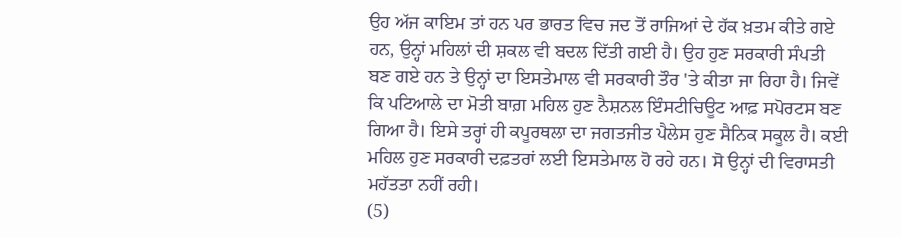ਉਹ ਅੱਜ ਕਾਇਮ ਤਾਂ ਹਨ ਪਰ ਭਾਰਤ ਵਿਚ ਜਦ ਤੋਂ ਰਾਜਿਆਂ ਦੇ ਹੱਕ ਖ਼ਤਮ ਕੀਤੇ ਗਏ ਹਨ, ਉਨ੍ਹਾਂ ਮਹਿਲਾਂ ਦੀ ਸ਼ਕਲ ਵੀ ਬਦਲ ਦਿੱਤੀ ਗਈ ਹੈ। ਉਹ ਹੁਣ ਸਰਕਾਰੀ ਸੰਪਤੀ ਬਣ ਗਏ ਹਨ ਤੇ ਉਨ੍ਹਾਂ ਦਾ ਇਸਤੇਮਾਲ ਵੀ ਸਰਕਾਰੀ ਤੌਰ 'ਤੇ ਕੀਤਾ ਜਾ ਰਿਹਾ ਹੈ। ਜਿਵੇਂ ਕਿ ਪਟਿਆਲੇ ਦਾ ਮੋਤੀ ਬਾਗ਼ ਮਹਿਲ ਹੁਣ ਨੈਸ਼ਨਲ ਇੰਸਟੀਚਿਊਟ ਆਫ਼ ਸਪੋਰਟਸ ਬਣ ਗਿਆ ਹੈ। ਇਸੇ ਤਰ੍ਹਾਂ ਹੀ ਕਪੂਰਥਲਾ ਦਾ ਜਗਤਜੀਤ ਪੈਲੇਸ ਹੁਣ ਸੈਨਿਕ ਸਕੂਲ ਹੈ। ਕਈ ਮਹਿਲ ਹੁਣ ਸਰਕਾਰੀ ਦਫ਼ਤਰਾਂ ਲਈ ਇਸਤੇਮਾਲ ਹੋ ਰਹੇ ਹਨ। ਸੋ ਉਨ੍ਹਾਂ ਦੀ ਵਿਰਾਸਤੀ ਮਹੱਤਤਾ ਨਹੀਂ ਰਹੀ।
(5)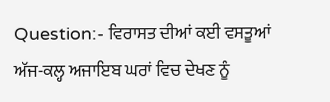Question:- ਵਿਰਾਸਤ ਦੀਆਂ ਕਈ ਵਸਤੂਆਂ ਅੱਜ-ਕਲ੍ਹ ਅਜਾਇਬ ਘਰਾਂ ਵਿਚ ਦੇਖਣ ਨੂੰ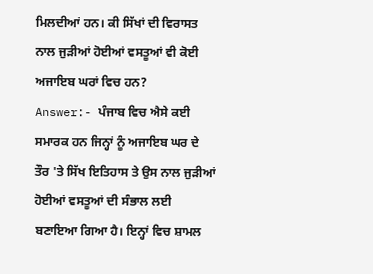ਮਿਲਦੀਆਂ ਹਨ। ਕੀ ਸਿੱਖਾਂ ਦੀ ਵਿਰਾਸਤ ਨਾਲ ਜੁੜੀਆਂ ਹੋਈਆਂ ਵਸਤੂਆਂ ਵੀ ਕੋਈ ਅਜਾਇਬ ਘਰਾਂ ਵਿਚ ਹਨ?
Answer:- ਪੰਜਾਬ ਵਿਚ ਐਸੇ ਕਈ ਸਮਾਰਕ ਹਨ ਜਿਨ੍ਹਾਂ ਨੂੰ ਅਜਾਇਬ ਘਰ ਦੇ ਤੌਰ 'ਤੇ ਸਿੱਖ ਇਤਿਹਾਸ ਤੇ ਉਸ ਨਾਲ ਜੁੜੀਆਂ ਹੋਈਆਂ ਵਸਤੂਆਂ ਦੀ ਸੰਭਾਲ ਲਈ ਬਣਾਇਆ ਗਿਆ ਹੈ। ਇਨ੍ਹਾਂ ਵਿਚ ਸ਼ਾਮਲ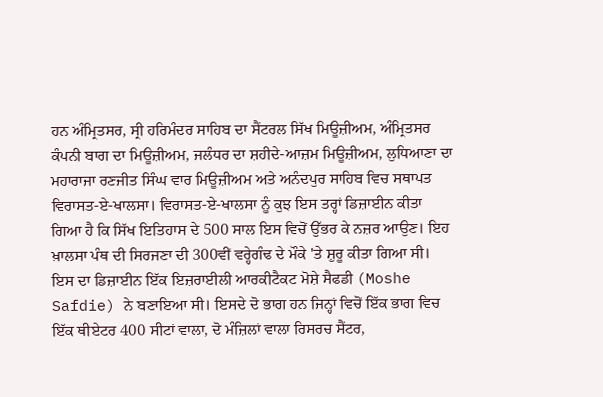ਹਨ ਅੰਮ੍ਰਿਤਸਰ, ਸ੍ਰੀ ਹਰਿਮੰਦਰ ਸਾਹਿਬ ਦਾ ਸੈਂਟਰਲ ਸਿੱਖ ਮਿਊਜ਼ੀਅਮ, ਅੰਮ੍ਰਿਤਸਰ ਕੰਪਨੀ ਬਾਗ ਦਾ ਮਿਊਜ਼ੀਅਮ, ਜਲੰਧਰ ਦਾ ਸ਼ਹੀਦੇ-ਆਜ਼ਮ ਮਿਊਜ਼ੀਅਮ, ਲੁਧਿਆਣਾ ਦਾ ਮਹਾਰਾਜਾ ਰਣਜੀਤ ਸਿੰਘ ਵਾਰ ਮਿਊਜ਼ੀਅਮ ਅਤੇ ਅਨੰਦਪੁਰ ਸਾਹਿਬ ਵਿਚ ਸਥਾਪਤ ਵਿਰਾਸਤ-ਏ-ਖਾਲਸਾ। ਵਿਰਾਸਤ-ਏ-ਖਾਲਸਾ ਨੂੰ ਕੁਝ ਇਸ ਤਰ੍ਹਾਂ ਡਿਜ਼ਾਈਨ ਕੀਤਾ ਗਿਆ ਹੈ ਕਿ ਸਿੱਖ ਇਤਿਹਾਸ ਦੇ 500 ਸਾਲ ਇਸ ਵਿਚੋਂ ਉੱਭਰ ਕੇ ਨਜ਼ਰ ਆਉਣ। ਇਹ ਖ਼ਾਲਸਾ ਪੰਥ ਦੀ ਸਿਰਜਣਾ ਦੀ 300ਵੀਂ ਵਰ੍ਹੇਗੰਢ ਦੇ ਮੌਕੇ 'ਤੇ ਸ਼ੁਰੂ ਕੀਤਾ ਗਿਆ ਸੀ। ਇਸ ਦਾ ਡਿਜ਼ਾਈਨ ਇੱਕ ਇਜ਼ਰਾਈਲੀ ਆਰਕੀਟੈਕਟ ਮੋਸ਼ੇ ਸੈਫਡੀ (Moshe Safdie) ਨੇ ਬਣਾਇਆ ਸੀ। ਇਸਦੇ ਦੋ ਭਾਗ ਹਨ ਜਿਨ੍ਹਾਂ ਵਿਚੋਂ ਇੱਕ ਭਾਗ ਵਿਚ ਇੱਕ ਥੀਏਟਰ 400 ਸੀਟਾਂ ਵਾਲਾ, ਦੋ ਮੰਜ਼ਿਲਾਂ ਵਾਲਾ ਰਿਸਰਚ ਸੈਂਟਰ,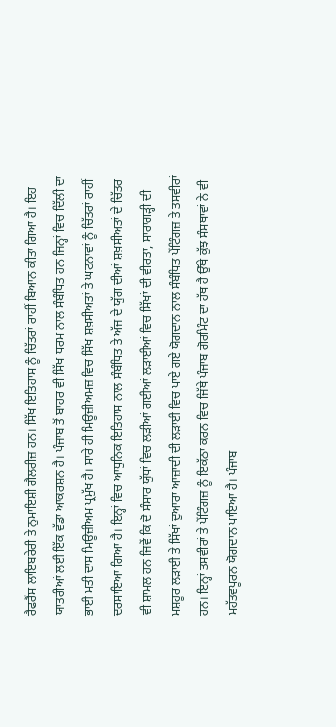ਰੈਫਰੈਂਸ ਲਾਇਬਰੇਰੀ ਤੇ ਨੁਮਾਇਸ਼ੀ ਗੈਲਰੀਜ਼ ਹਨ। ਸਿੱਖ ਇਤਿਹਾਸ ਨੂੰ ਚਿੱਤਰਾਂ ਰਾਹੀਂ ਬਿਆਨ ਕੀਤਾ ਗਿਆ ਹੈ। ਇਹ ਯਾਤਰੀਆਂ ਲਈ ਇੱਕ ਵੱਡਾ ਆਕਰਸ਼ਨ ਹੈ। ਪੰਜਾਬ ਤੋਂ ਬਾਹਰ ਵੀ ਸਿੱਖ ਧਰਮ ਨਾਲ ਸੰਬੰਧਿਤ ਹਨ ਜਿਨ੍ਹਾਂ ਵਿਚ ਦਿੱਲੀ ਦਾ ਭਾਈ ਮਤੀ ਦਾਸ ਮਿਊਜ਼ੀਅਮ ਪ੍ਰਮੁੱਖ ਹੈ। ਸਾਰੇ ਹੀ ਮਿਊਜ਼ੀਅਮਜ਼ ਵਿਚ ਸਿੱਖ ਸ਼ਖ਼ਸੀਅਤਾਂ ਤੇ ਘਟਨਾਵਾਂ ਨੂੰ ਚਿੱਤਰਾਂ ਰਾਹੀਂ ਦਰਸਾਇਆ ਗਿਆ ਹੈ। ਇਨ੍ਹਾਂ ਵਿਚ ਆਧੁਨਿਕ ਇਤਿਹਾਸ ਨਾਲ ਸੰਬੰਧਿਤ ਤੇ ਅੱਜ ਦੇ ਯੁੱਗ ਦੀਆਂ ਸ਼ਖ਼ਸੀਅਤਾਂ ਦੇ ਚਿੱਤਰ ਵੀ ਸ਼ਾਮਲ ਹਨ ਜਿਵੇਂ ਕਿ ਦੋ ਸੰਸਾਰ ਯੁੱਧਾਂ ਵਿਚ ਲੜੀਆਂ ਗਈਆਂ ਲੜਾਈਆਂ ਵਿਚ ਸਿੱਖਾਂ ਦੀ ਵੀਰਤਾ, ਸਾਰਾਗੜ੍ਹੀ ਦੀ ਮਸ਼ਹੂਰ ਲੜਾਈ ਤੇ ਸਿੱਖਾਂ ਦੁਆਰਾ ਆਜ਼ਾਦੀ ਦੀ ਲੜਾਈ ਵਿਚ ਪਾਏ ਗਏ ਯੋਗਦਾਨ ਨਾਲ ਸੰਬੰਧਿਤ ਪੇਂਟਿੰਗਜ਼ ਤੇ ਤਸਵੀਰਾਂ ਹਨ। ਇਨ੍ਹਾਂ ਤਸਵੀਰਾਂ ਤੇ ਪੇਂਟਿੰਗਜ਼ ਨੂੰ ਇਕੱਠਾ ਕਰਨ ਵਿਚ ਜਿੱਥੇ ਪੰਜਾਬ ਗੋਰਮਿੰਟ ਦਾ ਹੱਥ ਹੈ ਉੱਥੇ ਕੁੱਝ ਸੰਸਥਾਵਾਂ ਨੇ ਵੀ ਮਹੱਤਵਪੂਰਨ ਯੋਗਦਾਨ ਪਾਇਆ ਹੈ। ਪੰਜਾਬ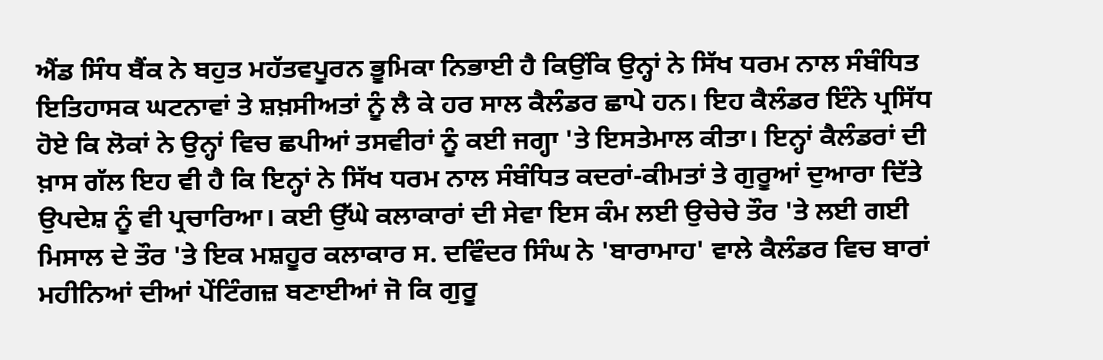ਐਂਡ ਸਿੰਧ ਬੈਂਕ ਨੇ ਬਹੁਤ ਮਹੱਤਵਪੂਰਨ ਭੂਮਿਕਾ ਨਿਭਾਈ ਹੈ ਕਿਉਂਕਿ ਉਨ੍ਹਾਂ ਨੇ ਸਿੱਖ ਧਰਮ ਨਾਲ ਸੰਬੰਧਿਤ ਇਤਿਹਾਸਕ ਘਟਨਾਵਾਂ ਤੇ ਸ਼ਖ਼ਸੀਅਤਾਂ ਨੂੰ ਲੈ ਕੇ ਹਰ ਸਾਲ ਕੈਲੰਡਰ ਛਾਪੇ ਹਨ। ਇਹ ਕੈਲੰਡਰ ਇੰਨੇ ਪ੍ਰਸਿੱਧ ਹੋਏ ਕਿ ਲੋਕਾਂ ਨੇ ਉਨ੍ਹਾਂ ਵਿਚ ਛਪੀਆਂ ਤਸਵੀਰਾਂ ਨੂੰ ਕਈ ਜਗ੍ਹਾ 'ਤੇ ਇਸਤੇਮਾਲ ਕੀਤਾ। ਇਨ੍ਹਾਂ ਕੈਲੰਡਰਾਂ ਦੀ ਖ਼ਾਸ ਗੱਲ ਇਹ ਵੀ ਹੈ ਕਿ ਇਨ੍ਹਾਂ ਨੇ ਸਿੱਖ ਧਰਮ ਨਾਲ ਸੰਬੰਧਿਤ ਕਦਰਾਂ-ਕੀਮਤਾਂ ਤੇ ਗੁਰੂਆਂ ਦੁਆਰਾ ਦਿੱਤੇ ਉਪਦੇਸ਼ ਨੂੰ ਵੀ ਪ੍ਰਚਾਰਿਆ। ਕਈ ਉੱਘੇ ਕਲਾਕਾਰਾਂ ਦੀ ਸੇਵਾ ਇਸ ਕੰਮ ਲਈ ਉਚੇਚੇ ਤੌਰ 'ਤੇ ਲਈ ਗਈ ਮਿਸਾਲ ਦੇ ਤੌਰ 'ਤੇ ਇਕ ਮਸ਼ਹੂਰ ਕਲਾਕਾਰ ਸ. ਦਵਿੰਦਰ ਸਿੰਘ ਨੇ 'ਬਾਰਾਮਾਹ' ਵਾਲੇ ਕੈਲੰਡਰ ਵਿਚ ਬਾਰਾਂ ਮਹੀਨਿਆਂ ਦੀਆਂ ਪੇਂਟਿੰਗਜ਼ ਬਣਾਈਆਂ ਜੋ ਕਿ ਗੁਰੂ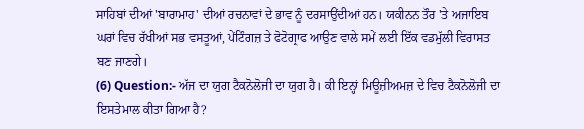ਸਾਹਿਬਾਂ ਦੀਆਂ 'ਬਾਰਾਮਾਹ' ਦੀਆਂ ਰਚਨਾਵਾਂ ਦੇ ਭਾਵ ਨੂੰ ਦਰਸਾਉਂਦੀਆਂ ਹਨ। ਯਕੀਨਨ ਤੌਰ 'ਤੇ ਅਜਾਇਬ ਘਰਾਂ ਵਿਚ ਰੱਖੀਆਂ ਸਭ ਵਸਤੂਆਂ, ਪੇਂਟਿੰਗਜ਼ ਤੇ ਫੋਟੋਗ੍ਰਾਫ ਆਉਣ ਵਾਲੇ ਸਮੇਂ ਲਈ ਇੱਕ ਵਡਮੁੱਲੀ ਵਿਰਾਸਤ ਬਣ ਜਾਣਗੇ।
(6) Question:- ਅੱਜ ਦਾ ਯੁਗ ਟੈਕਨੋਲੋਜੀ ਦਾ ਯੁਗ ਹੈ। ਕੀ ਇਨ੍ਹਾਂ ਮਿਊਜ਼ੀਅਮਜ਼ ਦੇ ਵਿਚ ਟੈਕਨੋਲੋਜੀ ਦਾ ਇਸਤੇਮਾਲ ਕੀਤਾ ਗਿਆ ਹੈ?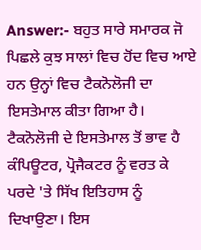Answer:- ਬਹੁਤ ਸਾਰੇ ਸਮਾਰਕ ਜੋ ਪਿਛਲੇ ਕੁਝ ਸਾਲਾਂ ਵਿਚ ਹੋਂਦ ਵਿਚ ਆਏ ਹਨ ਉਨ੍ਹਾਂ ਵਿਚ ਟੈਕਨੋਲੋਜੀ ਦਾ ਇਸਤੇਮਾਲ ਕੀਤਾ ਗਿਆ ਹੈ। ਟੈਕਨੋਲੋਜੀ ਦੇ ਇਸਤੇਮਾਲ ਤੋਂ ਭਾਵ ਹੈ ਕੰਪਿਊਟਰ, ਪ੍ਰੋਜੈਕਟਰ ਨੂੰ ਵਰਤ ਕੇ ਪਰਦੇ 'ਤੇ ਸਿੱਖ ਇਤਿਹਾਸ ਨੂੰ ਦਿਖਾਉਣਾ। ਇਸ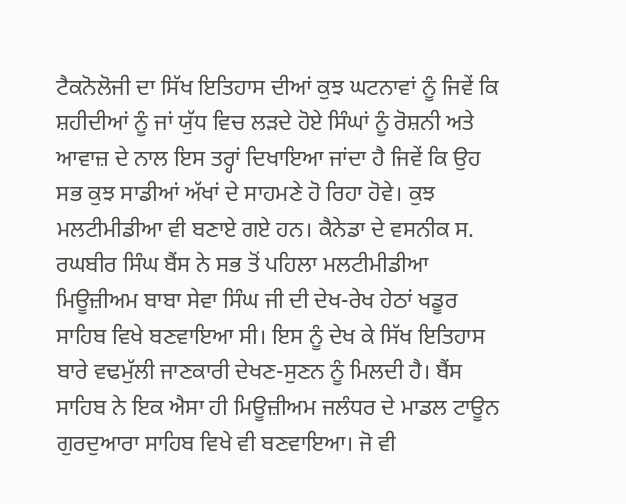ਟੈਕਨੋਲੋਜੀ ਦਾ ਸਿੱਖ ਇਤਿਹਾਸ ਦੀਆਂ ਕੁਝ ਘਟਨਾਵਾਂ ਨੂੰ ਜਿਵੇਂ ਕਿ ਸ਼ਹੀਦੀਆਂ ਨੂੰ ਜਾਂ ਯੁੱਧ ਵਿਚ ਲੜਦੇ ਹੋਏ ਸਿੰਘਾਂ ਨੂੰ ਰੋਸ਼ਨੀ ਅਤੇ ਆਵਾਜ਼ ਦੇ ਨਾਲ ਇਸ ਤਰ੍ਹਾਂ ਦਿਖਾਇਆ ਜਾਂਦਾ ਹੈ ਜਿਵੇਂ ਕਿ ਉਹ ਸਭ ਕੁਝ ਸਾਡੀਆਂ ਅੱਖਾਂ ਦੇ ਸਾਹਮਣੇ ਹੋ ਰਿਹਾ ਹੋਵੇ। ਕੁਝ ਮਲਟੀਮੀਡੀਆ ਵੀ ਬਣਾਏ ਗਏ ਹਨ। ਕੈਨੇਡਾ ਦੇ ਵਸਨੀਕ ਸ. ਰਘਬੀਰ ਸਿੰਘ ਬੈਂਸ ਨੇ ਸਭ ਤੋਂ ਪਹਿਲਾ ਮਲਟੀਮੀਡੀਆ ਮਿਊਜ਼ੀਅਮ ਬਾਬਾ ਸੇਵਾ ਸਿੰਘ ਜੀ ਦੀ ਦੇਖ-ਰੇਖ ਹੇਠਾਂ ਖਡੂਰ ਸਾਹਿਬ ਵਿਖੇ ਬਣਵਾਇਆ ਸੀ। ਇਸ ਨੂੰ ਦੇਖ ਕੇ ਸਿੱਖ ਇਤਿਹਾਸ ਬਾਰੇ ਵਢਮੁੱਲੀ ਜਾਣਕਾਰੀ ਦੇਖਣ-ਸੁਣਨ ਨੂੰ ਮਿਲਦੀ ਹੈ। ਬੈਂਸ ਸਾਹਿਬ ਨੇ ਇਕ ਐਸਾ ਹੀ ਮਿਊਜ਼ੀਅਮ ਜਲੰਧਰ ਦੇ ਮਾਡਲ ਟਾਊਨ ਗੁਰਦੁਆਰਾ ਸਾਹਿਬ ਵਿਖੇ ਵੀ ਬਣਵਾਇਆ। ਜੋ ਵੀ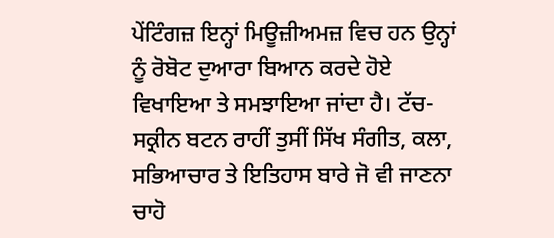ਪੇਂਟਿੰਗਜ਼ ਇਨ੍ਹਾਂ ਮਿਊਜ਼ੀਅਮਜ਼ ਵਿਚ ਹਨ ਉਨ੍ਹਾਂ ਨੂੰ ਰੋਬੋਟ ਦੁਆਰਾ ਬਿਆਨ ਕਰਦੇ ਹੋਏ ਵਿਖਾਇਆ ਤੇ ਸਮਝਾਇਆ ਜਾਂਦਾ ਹੈ। ਟੱਚ-ਸਕ੍ਰੀਨ ਬਟਨ ਰਾਹੀਂ ਤੁਸੀਂ ਸਿੱਖ ਸੰਗੀਤ, ਕਲਾ, ਸਭਿਆਚਾਰ ਤੇ ਇਤਿਹਾਸ ਬਾਰੇ ਜੋ ਵੀ ਜਾਣਨਾ ਚਾਹੋ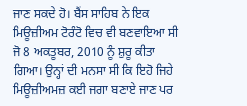ਜਾਣ ਸਕਦੇ ਹੋ। ਬੈਂਸ ਸਾਹਿਬ ਨੇ ਇਕ ਮਿਊਜ਼ੀਅਮ ਟੋਰੰਟੋ ਵਿਚ ਵੀ ਬਣਵਾਇਆ ਸੀ ਜੋ 8 ਅਕਤੂਬਰ, 2010 ਨੂੰ ਸ਼ੁਰੂ ਕੀਤਾ ਗਿਆ। ਉਨ੍ਹਾਂ ਦੀ ਮਨਸਾ ਸੀ ਕਿ ਇਹੋ ਜਿਹੇ ਮਿਊਜ਼ੀਅਮਜ਼ ਕਈ ਜਗਾ ਬਣਾਏ ਜਾਣ ਪਰ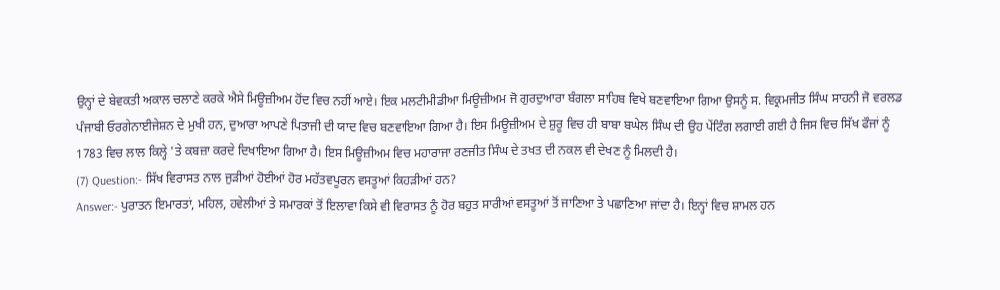ਉਨ੍ਹਾਂ ਦੇ ਬੇਵਕਤੀ ਅਕਾਲ ਚਲਾਣੇ ਕਰਕੇ ਐਸੇ ਮਿਊਜ਼ੀਅਮ ਹੋਂਦ ਵਿਚ ਨਹੀਂ ਆਏ। ਇਕ ਮਲਟੀਮੀਡੀਆ ਮਿਊਜ਼ੀਅਮ ਜੋ ਗੁਰਦੁਆਰਾ ਬੰਗਲਾ ਸਾਹਿਬ ਵਿਖੇ ਬਣਵਾਇਆ ਗਿਆ ਉਸਨੂੰ ਸ. ਵਿਕ੍ਰਮਜੀਤ ਸਿੰਘ ਸਾਹਨੀ ਜੋ ਵਰਲਡ ਪੰਜਾਬੀ ਓਰਗੇਨਾਈਜੇਸ਼ਨ ਦੇ ਮੁਖੀ ਹਨ, ਦੁਆਰਾ ਆਪਣੇ ਪਿਤਾਜੀ ਦੀ ਯਾਦ ਵਿਚ ਬਣਵਾਇਆ ਗਿਆ ਹੈ। ਇਸ ਮਿਊਜ਼ੀਅਮ ਦੇ ਸ਼ੁਰੂ ਵਿਚ ਹੀ ਬਾਬਾ ਬਘੇਲ ਸਿੰਘ ਦੀ ਉਹ ਪੇਂਟਿੰਗ ਲਗਾਈ ਗਈ ਹੈ ਜਿਸ ਵਿਚ ਸਿੱਖ ਫੌਜਾਂ ਨੂੰ 1783 ਵਿਚ ਲਾਲ ਕਿਲ੍ਹੇ 'ਤੇ ਕਬਜ਼ਾ ਕਰਦੇ ਦਿਖਾਇਆ ਗਿਆ ਹੈ। ਇਸ ਮਿਊਜ਼ੀਅਮ ਵਿਚ ਮਹਾਰਾਜਾ ਰਣਜੀਤ ਸਿੰਘ ਦੇ ਤਖਤ ਦੀ ਨਕਲ ਵੀ ਦੇਖਣ ਨੂੰ ਮਿਲਦੀ ਹੈ।
(7) Question:- ਸਿੱਖ ਵਿਰਾਸਤ ਨਾਲ ਜੁੜੀਆਂ ਹੋਈਆਂ ਹੋਰ ਮਹੱਤਵਪੂਰਨ ਵਸਤੂਆਂ ਕਿਹੜੀਆਂ ਹਨ?
Answer:- ਪੁਰਾਤਨ ਇਮਾਰਤਾਂ, ਮਹਿਲ, ਹਵੇਲੀਆਂ ਤੇ ਸਮਾਰਕਾਂ ਤੋਂ ਇਲਾਵਾ ਕਿਸੇ ਵੀ ਵਿਰਾਸਤ ਨੂੰ ਹੋਰ ਬਹੁਤ ਸਾਰੀਆਂ ਵਸਤੂਆਂ ਤੋਂ ਜਾਣਿਆ ਤੇ ਪਛਾਣਿਆ ਜਾਂਦਾ ਹੈ। ਇਨ੍ਹਾਂ ਵਿਚ ਸ਼ਾਮਲ ਹਨ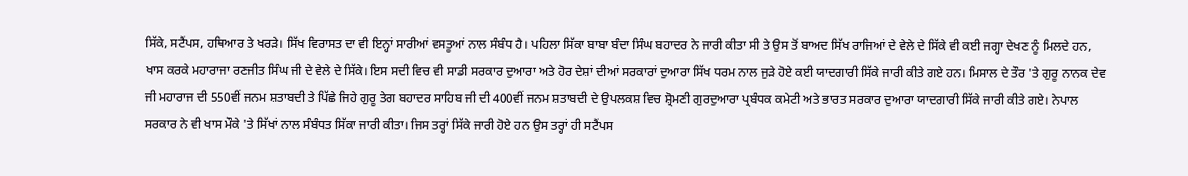ਸਿੱਕੇ, ਸਟੈਂਪਸ, ਹਥਿਆਰ ਤੇ ਖਰੜੇ। ਸਿੱਖ ਵਿਰਾਸਤ ਦਾ ਵੀ ਇਨ੍ਹਾਂ ਸਾਰੀਆਂ ਵਸਤੂਆਂ ਨਾਲ ਸੰਬੰਧ ਹੈ। ਪਹਿਲਾ ਸਿੱਕਾ ਬਾਬਾ ਬੰਦਾ ਸਿੰਘ ਬਹਾਦਰ ਨੇ ਜਾਰੀ ਕੀਤਾ ਸੀ ਤੇ ਉਸ ਤੋਂ ਬਾਅਦ ਸਿੱਖ ਰਾਜਿਆਂ ਦੇ ਵੇਲੇ ਦੇ ਸਿੱਕੇ ਵੀ ਕਈ ਜਗ੍ਹਾ ਦੇਖਣ ਨੂੰ ਮਿਲਦੇ ਹਨ, ਖਾਸ ਕਰਕੇ ਮਹਾਰਾਜਾ ਰਣਜੀਤ ਸਿੰਘ ਜੀ ਦੇ ਵੇਲੇ ਦੇ ਸਿੱਕੇ। ਇਸ ਸਦੀ ਵਿਚ ਵੀ ਸਾਡੀ ਸਰਕਾਰ ਦੁਆਰਾ ਅਤੇ ਹੋਰ ਦੇਸ਼ਾਂ ਦੀਆਂ ਸਰਕਾਰਾਂ ਦੁਆਰਾ ਸਿੱਖ ਧਰਮ ਨਾਲ ਜੁੜੇ ਹੋਏ ਕਈ ਯਾਦਗਾਰੀ ਸਿੱਕੇ ਜਾਰੀ ਕੀਤੇ ਗਏ ਹਨ। ਮਿਸਾਲ ਦੇ ਤੌਰ 'ਤੇ ਗੁਰੂ ਨਾਨਕ ਦੇਵ ਜੀ ਮਹਾਰਾਜ ਦੀ 550ਵੀਂ ਜਨਮ ਸ਼ਤਾਬਦੀ ਤੇ ਪਿੱਛੇ ਜਿਹੇ ਗੁਰੂ ਤੇਗ ਬਹਾਦਰ ਸਾਹਿਬ ਜੀ ਦੀ 400ਵੀਂ ਜਨਮ ਸ਼ਤਾਬਦੀ ਦੇ ਉਪਲਕਸ਼ ਵਿਚ ਸ਼੍ਰੋਮਣੀ ਗੁਰਦੁਆਰਾ ਪ੍ਰਬੰਧਕ ਕਮੇਟੀ ਅਤੇ ਭਾਰਤ ਸਰਕਾਰ ਦੁਆਰਾ ਯਾਦਗਾਰੀ ਸਿੱਕੇ ਜਾਰੀ ਕੀਤੇ ਗਏ। ਨੇਪਾਲ ਸਰਕਾਰ ਨੇ ਵੀ ਖਾਸ ਮੌਕੇ 'ਤੇ ਸਿੱਖਾਂ ਨਾਲ ਸੰਬੰਧਤ ਸਿੱਕਾ ਜਾਰੀ ਕੀਤਾ। ਜਿਸ ਤਰ੍ਹਾਂ ਸਿੱਕੇ ਜਾਰੀ ਹੋਏ ਹਨ ਉਸ ਤਰ੍ਹਾਂ ਹੀ ਸਟੈਂਪਸ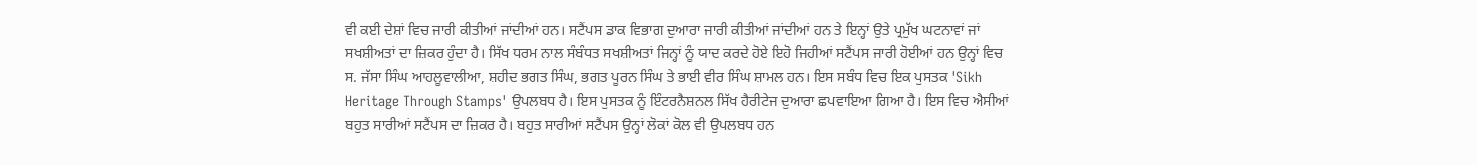ਵੀ ਕਈ ਦੇਸ਼ਾਂ ਵਿਚ ਜਾਰੀ ਕੀਤੀਆਂ ਜਾਂਦੀਆਂ ਹਨ। ਸਟੈਂਪਸ ਡਾਕ ਵਿਭਾਗ ਦੁਆਰਾ ਜਾਰੀ ਕੀਤੀਆਂ ਜਾਂਦੀਆਂ ਹਨ ਤੇ ਇਨ੍ਹਾਂ ਉਤੇ ਪ੍ਰਮੁੱਖ ਘਟਨਾਵਾਂ ਜਾਂ ਸਖਸ਼ੀਅਤਾਂ ਦਾ ਜ਼ਿਕਰ ਹੁੰਦਾ ਹੈ। ਸਿੱਖ ਧਰਮ ਨਾਲ ਸੰਬੰਧਤ ਸਖਸ਼ੀਅਤਾਂ ਜਿਨ੍ਹਾਂ ਨੂੰ ਯਾਦ ਕਰਦੇ ਹੋਏ ਇਹੋ ਜਿਹੀਆਂ ਸਟੈਂਪਸ ਜਾਰੀ ਹੋਈਆਂ ਹਨ ਉਨ੍ਹਾਂ ਵਿਚ ਸ. ਜੱਸਾ ਸਿੰਘ ਆਹਲੂਵਾਲੀਆ, ਸ਼ਹੀਦ ਭਗਤ ਸਿੰਘ, ਭਗਤ ਪੂਰਨ ਸਿੰਘ ਤੇ ਭਾਈ ਵੀਰ ਸਿੰਘ ਸ਼ਾਮਲ ਹਨ। ਇਸ ਸਬੰਧ ਵਿਚ ਇਕ ਪੁਸਤਕ 'Sikh Heritage Through Stamps' ਉਪਲਬਧ ਹੈ। ਇਸ ਪੁਸਤਕ ਨੂੰ ਇੰਟਰਨੈਸ਼ਨਲ ਸਿੱਖ ਹੈਰੀਟੇਜ ਦੁਆਰਾ ਛਪਵਾਇਆ ਗਿਆ ਹੈ। ਇਸ ਵਿਚ ਐਸੀਆਂ ਬਹੁਤ ਸਾਰੀਆਂ ਸਟੈਂਪਸ ਦਾ ਜ਼ਿਕਰ ਹੈ। ਬਹੁਤ ਸਾਰੀਆਂ ਸਟੈਂਪਸ ਉਨ੍ਹਾਂ ਲੋਕਾਂ ਕੋਲ ਵੀ ਉਪਲਬਧ ਹਨ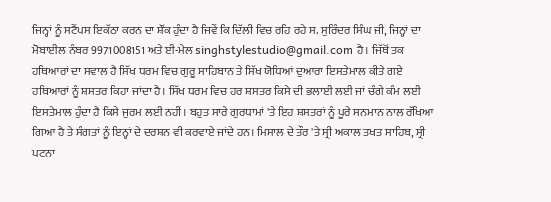ਜਿਨ੍ਹਾਂ ਨੂੰ ਸਟੈਂਪਸ ਇਕੱਠਾ ਕਰਨ ਦਾ ਸ਼ੌਂਕ ਹੁੰਦਾ ਹੈ ਜਿਵੇਂ ਕਿ ਦਿੱਲੀ ਵਿਚ ਰਹਿ ਰਹੇ ਸ. ਸੁਰਿੰਦਰ ਸਿੰਘ ਜੀ, ਜਿਨ੍ਹਾਂ ਦਾ ਮੋਬਾਈਲ ਨੰਬਰ 9971008151 ਅਤੇ ਈ-ਮੇਲ singhstylestudio@gmail.com ਹੈ। ਜਿੱਥੋਂ ਤਕ ਹਥਿਆਰਾਂ ਦਾ ਸਵਾਲ ਹੈ ਸਿੱਖ ਧਰਮ ਵਿਚ ਗੁਰੂ ਸਾਹਿਬਾਨ ਤੇ ਸਿੱਖ ਯੋਧਿਆਂ ਦੁਆਰਾ ਇਸਤੇਮਾਲ ਕੀਤੇ ਗਏ ਹਥਿਆਰਾਂ ਨੂੰ ਸ਼ਸਤਰ ਕਿਹਾ ਜਾਂਦਾ ਹੈ। ਸਿੱਖ ਧਰਮ ਵਿਚ ਹਰ ਸ਼ਸਤਰ ਕਿਸੇ ਦੀ ਭਲਾਈ ਲਈ ਜਾਂ ਚੰਗੇ ਕੰਮ ਲਈ ਇਸਤੇਮਾਲ ਹੁੰਦਾ ਹੈ ਕਿਸੇ ਜੁਰਮ ਲਈ ਨਹੀਂ। ਬਹੁਤ ਸਾਰੇ ਗੁਰਧਾਮਾਂ 'ਤੇ ਇਹ ਸ਼ਸਤਰਾਂ ਨੂੰ ਪੂਰੇ ਸਨਮਾਨ ਨਾਲ ਰੱਖਿਆ ਗਿਆ ਹੈ ਤੇ ਸੰਗਤਾਂ ਨੂੰ ਇਨ੍ਹਾਂ ਦੇ ਦਰਸ਼ਨ ਵੀ ਕਰਵਾਏ ਜਾਂਦੇ ਹਨ। ਮਿਸਾਲ ਦੇ ਤੌਰ 'ਤੇ ਸ੍ਰੀ ਅਕਾਲ ਤਖਤ ਸਾਹਿਬ, ਸ੍ਰੀ ਪਟਨਾ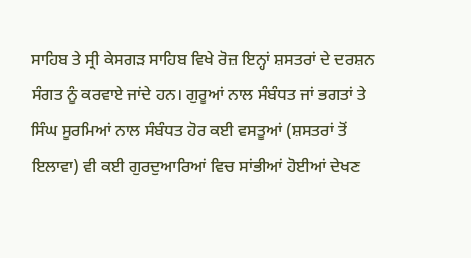ਸਾਹਿਬ ਤੇ ਸ੍ਰੀ ਕੇਸਗੜ ਸਾਹਿਬ ਵਿਖੇ ਰੋਜ਼ ਇਨ੍ਹਾਂ ਸ਼ਸਤਰਾਂ ਦੇ ਦਰਸ਼ਨ ਸੰਗਤ ਨੂੰ ਕਰਵਾਏ ਜਾਂਦੇ ਹਨ। ਗੁਰੂਆਂ ਨਾਲ ਸੰਬੰਧਤ ਜਾਂ ਭਗਤਾਂ ਤੇ ਸਿੰਘ ਸੂਰਮਿਆਂ ਨਾਲ ਸੰਬੰਧਤ ਹੋਰ ਕਈ ਵਸਤੂਆਂ (ਸ਼ਸਤਰਾਂ ਤੋਂ ਇਲਾਵਾ) ਵੀ ਕਈ ਗੁਰਦੁਆਰਿਆਂ ਵਿਚ ਸਾਂਭੀਆਂ ਹੋਈਆਂ ਦੇਖਣ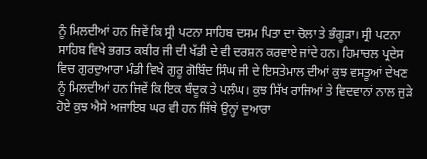ਨੂੰ ਮਿਲਦੀਆਂ ਹਨ ਜਿਵੇਂ ਕਿ ਸ੍ਰੀ ਪਟਨਾ ਸਾਹਿਬ ਦਸਮ ਪਿਤਾ ਦਾ ਚੋਲਾ ਤੇ ਭੰਗੂੜਾ। ਸ੍ਰੀ ਪਟਨਾ ਸਾਹਿਬ ਵਿਖੇ ਭਗਤ ਕਬੀਰ ਜੀ ਦੀ ਖੱਡੀ ਦੇ ਵੀ ਦਰਸ਼ਨ ਕਰਵਾਏ ਜਾਂਦੇ ਹਨ। ਹਿਮਾਚਲ ਪ੍ਰਦੇਸ ਵਿਚ ਗੁਰਦੁਆਰਾ ਮੰਡੀ ਵਿਖੇ ਗੁਰੂ ਗੋਬਿੰਦ ਸਿੰਘ ਜੀ ਦੇ ਇਸਤੇਮਾਲ ਦੀਆਂ ਕੁਝ ਵਸਤੂਆਂ ਦੇਖਣ ਨੂੰ ਮਿਲਦੀਆਂ ਹਨ ਜਿਵੇਂ ਕਿ ਇਕ ਬੰਦੂਕ ਤੇ ਪਲੰਘ। ਕੁਝ ਸਿੱਖ ਰਾਜਿਆਂ ਤੇ ਵਿਦਵਾਨਾਂ ਨਾਲ ਜੁੜੇ ਹੋਏ ਕੁਝ ਐਸੇ ਅਜਾਇਬ ਘਰ ਵੀ ਹਨ ਜਿੱਥੇ ਉਨ੍ਹਾਂ ਦੁਆਰਾ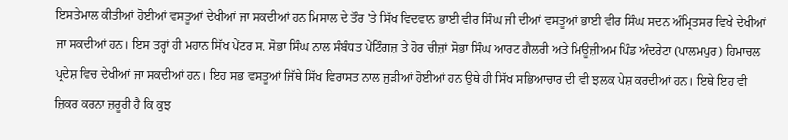ਇਸਤੇਮਾਲ ਕੀਤੀਆਂ ਹੋਈਆਂ ਵਸਤੂਆਂ ਦੇਖੀਆਂ ਜਾ ਸਕਦੀਆਂ ਹਨ ਮਿਸਾਲ ਦੇ ਤੌਰ 'ਤੇ ਸਿੱਖ ਵਿਦਵਾਨ ਭਾਈ ਵੀਰ ਸਿੰਘ ਜੀ ਦੀਆਂ ਵਸਤੂਆਂ ਭਾਈ ਵੀਰ ਸਿੰਘ ਸਦਨ ਅੰਮ੍ਰਿਤਸਰ ਵਿਖੇ ਦੇਖੀਆਂ ਜਾ ਸਕਦੀਆਂ ਹਨ। ਇਸ ਤਰ੍ਹਾਂ ਹੀ ਮਹਾਨ ਸਿੱਖ ਪੇਂਟਰ ਸ. ਸੋਭਾ ਸਿੰਘ ਨਾਲ ਸੰਬੰਧਤ ਪੇਂਟਿੰਗਜ਼ ਤੇ ਹੋਰ ਚੀਜ਼ਾਂ ਸੋਭਾ ਸਿੰਘ ਆਰਟ ਗੈਲਰੀ ਅਤੇ ਮਿਊਜ਼ੀਅਮ ਪਿੰਡ ਅੰਦਰੇਟਾ (ਪਾਲਮਪੁਰ) ਹਿਮਾਚਲ ਪ੍ਰਦੇਸ਼ ਵਿਚ ਦੇਖੀਆਂ ਜਾ ਸਕਦੀਆਂ ਹਨ। ਇਹ ਸਭ ਵਸਤੂਆਂ ਜਿੱਥੇ ਸਿੱਖ ਵਿਰਾਸਤ ਨਾਲ ਜੁੜੀਆਂ ਹੋਈਆਂ ਹਨ ਉਥੇ ਹੀ ਸਿੱਖ ਸਭਿਆਚਾਰ ਦੀ ਵੀ ਝਲਕ ਪੇਸ਼ ਕਰਦੀਆਂ ਹਨ। ਇਥੇ ਇਹ ਵੀ ਜ਼ਿਕਰ ਕਰਨਾ ਜ਼ਰੂਰੀ ਹੈ ਕਿ ਕੁਝ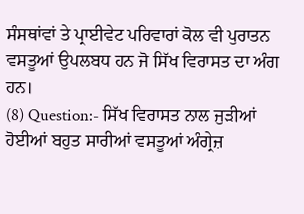ਸੰਸਥਾਂਵਾਂ ਤੇ ਪ੍ਰਾਈਵੇਟ ਪਰਿਵਾਰਾਂ ਕੋਲ ਵੀ ਪੁਰਾਤਨ ਵਸਤੂਆਂ ਉਪਲਬਧ ਹਨ ਜੋ ਸਿੱਖ ਵਿਰਾਸਤ ਦਾ ਅੰਗ ਹਨ।
(8) Question:- ਸਿੱਖ ਵਿਰਾਸਤ ਨਾਲ ਜੁੜੀਆਂ ਹੋਈਆਂ ਬਹੁਤ ਸਾਰੀਆਂ ਵਸਤੂਆਂ ਅੰਗ੍ਰੇਜ਼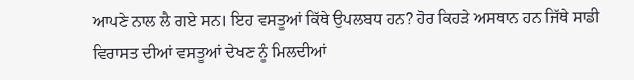ਆਪਣੇ ਨਾਲ ਲੈ ਗਏ ਸਨ। ਇਹ ਵਸਤੂਆਂ ਕਿੱਥੇ ਉਪਲਬਧ ਹਨ? ਹੋਰ ਕਿਹੜੇ ਅਸਥਾਨ ਹਨ ਜਿੱਥੇ ਸਾਡੀ ਵਿਰਾਸਤ ਦੀਆਂ ਵਸਤੂਆਂ ਦੇਖਣ ਨੂੰ ਮਿਲਦੀਆਂ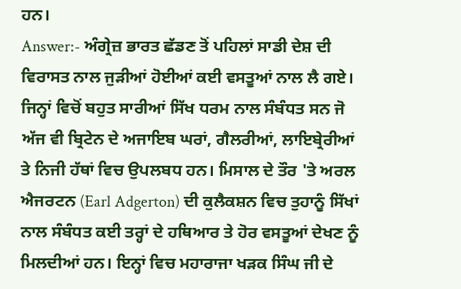ਹਨ।
Answer:- ਅੰਗ੍ਰੇਜ਼ ਭਾਰਤ ਛੱਡਣ ਤੋਂ ਪਹਿਲਾਂ ਸਾਡੀ ਦੇਸ਼ ਦੀ ਵਿਰਾਸਤ ਨਾਲ ਜੁੜੀਆਂ ਹੋਈਆਂ ਕਈ ਵਸਤੂਆਂ ਨਾਲ ਲੈ ਗਏ। ਜਿਨ੍ਹਾਂ ਵਿਚੋਂ ਬਹੁਤ ਸਾਰੀਆਂ ਸਿੱਖ ਧਰਮ ਨਾਲ ਸੰਬੰਧਤ ਸਨ ਜੋ ਅੱਜ ਵੀ ਬ੍ਰਿਟੇਨ ਦੇ ਅਜਾਇਬ ਘਰਾਂ, ਗੈਲਰੀਆਂ, ਲਾਇਬ੍ਰੇਰੀਆਂ ਤੇ ਨਿਜੀ ਹੱਥਾਂ ਵਿਚ ਉਪਲਬਧ ਹਨ। ਮਿਸਾਲ ਦੇ ਤੌਰ 'ਤੇ ਅਰਲ ਐਜਰਟਨ (Earl Adgerton) ਦੀ ਕੁਲੈਕਸ਼ਨ ਵਿਚ ਤੁਹਾਨੂੰ ਸਿੱਖਾਂ ਨਾਲ ਸੰਬੰਧਤ ਕਈ ਤਰ੍ਹਾਂ ਦੇ ਹਥਿਆਰ ਤੇ ਹੋਰ ਵਸਤੂਆਂ ਦੇਖਣ ਨੂੰ ਮਿਲਦੀਆਂ ਹਨ। ਇਨ੍ਹਾਂ ਵਿਚ ਮਹਾਰਾਜਾ ਖੜਕ ਸਿੰਘ ਜੀ ਦੇ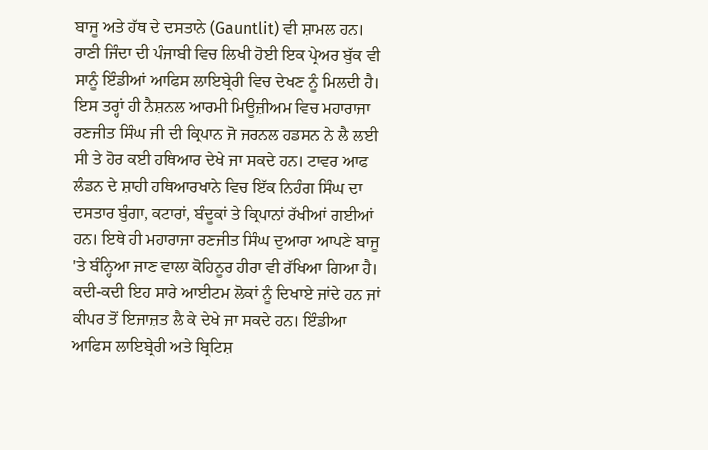ਬਾਜੂ ਅਤੇ ਹੱਥ ਦੇ ਦਸਤਾਨੇ (Gauntlit) ਵੀ ਸ਼ਾਮਲ ਹਨ। ਰਾਣੀ ਜਿੰਦਾ ਦੀ ਪੰਜਾਬੀ ਵਿਚ ਲਿਖੀ ਹੋਈ ਇਕ ਪ੍ਰੇਅਰ ਬੁੱਕ ਵੀ ਸਾਨੂੰ ਇੰਡੀਆਂ ਆਫਿਸ ਲਾਇਬ੍ਰੇਰੀ ਵਿਚ ਦੇਖਣ ਨੂੰ ਮਿਲਦੀ ਹੈ। ਇਸ ਤਰ੍ਹਾਂ ਹੀ ਨੈਸ਼ਨਲ ਆਰਮੀ ਮਿਊਜ਼ੀਅਮ ਵਿਚ ਮਹਾਰਾਜਾ ਰਣਜੀਤ ਸਿੰਘ ਜੀ ਦੀ ਕ੍ਰਿਪਾਨ ਜੋ ਜਰਨਲ ਹਡਸਨ ਨੇ ਲੈ ਲਈ ਸੀ ਤੇ ਹੋਰ ਕਈ ਹਥਿਆਰ ਦੇਖੇ ਜਾ ਸਕਦੇ ਹਨ। ਟਾਵਰ ਆਫ ਲੰਡਨ ਦੇ ਸ਼ਾਹੀ ਹਥਿਆਰਖਾਨੇ ਵਿਚ ਇੱਕ ਨਿਹੰਗ ਸਿੰਘ ਦਾ ਦਸਤਾਰ ਬੁੰਗਾ, ਕਟਾਰਾਂ, ਬੰਦੂਕਾਂ ਤੇ ਕ੍ਰਿਪਾਨਾਂ ਰੱਖੀਆਂ ਗਈਆਂ ਹਨ। ਇਥੇ ਹੀ ਮਹਾਰਾਜਾ ਰਣਜੀਤ ਸਿੰਘ ਦੁਆਰਾ ਆਪਣੇ ਬਾਜੂ 'ਤੇ ਬੰਨ੍ਹਿਆ ਜਾਣ ਵਾਲਾ ਕੋਹਿਨੂਰ ਹੀਰਾ ਵੀ ਰੱਖਿਆ ਗਿਆ ਹੈ। ਕਦੀ-ਕਦੀ ਇਹ ਸਾਰੇ ਆਈਟਮ ਲੋਕਾਂ ਨੂੰ ਦਿਖਾਏ ਜਾਂਦੇ ਹਨ ਜਾਂ ਕੀਪਰ ਤੋਂ ਇਜਾਜ਼ਤ ਲੈ ਕੇ ਦੇਖੇ ਜਾ ਸਕਦੇ ਹਨ। ਇੰਡੀਆ ਆਫਿਸ ਲਾਇਬ੍ਰੇਰੀ ਅਤੇ ਬ੍ਰਿਟਿਸ਼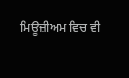ਮਿਊਜ਼ੀਅਮ ਵਿਚ ਵੀ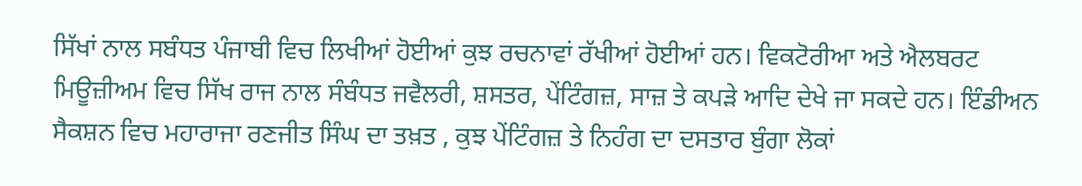ਸਿੱਖਾਂ ਨਾਲ ਸਬੰਧਤ ਪੰਜਾਬੀ ਵਿਚ ਲਿਖੀਆਂ ਹੋਈਆਂ ਕੁਝ ਰਚਨਾਵਾਂ ਰੱਖੀਆਂ ਹੋਈਆਂ ਹਨ। ਵਿਕਟੋਰੀਆ ਅਤੇ ਐਲਬਰਟ ਮਿਊਜ਼ੀਅਮ ਵਿਚ ਸਿੱਖ ਰਾਜ ਨਾਲ ਸੰਬੰਧਤ ਜਵੈਲਰੀ, ਸ਼ਸਤਰ, ਪੇਂਟਿੰਗਜ਼, ਸਾਜ਼ ਤੇ ਕਪੜੇ ਆਦਿ ਦੇਖੇ ਜਾ ਸਕਦੇ ਹਨ। ਇੰਡੀਅਨ ਸੈਕਸ਼ਨ ਵਿਚ ਮਹਾਰਾਜਾ ਰਣਜੀਤ ਸਿੰਘ ਦਾ ਤਖ਼ਤ , ਕੁਝ ਪੇਂਟਿੰਗਜ਼ ਤੇ ਨਿਹੰਗ ਦਾ ਦਸਤਾਰ ਬੁੰਗਾ ਲੋਕਾਂ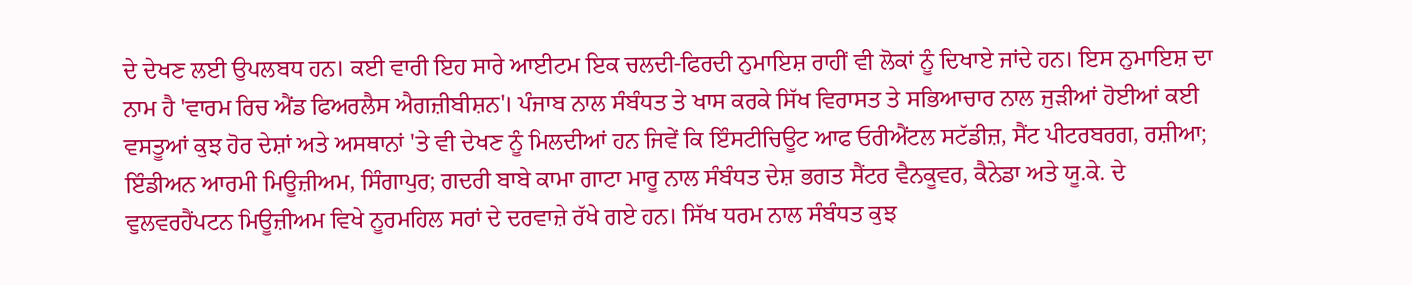ਦੇ ਦੇਖਣ ਲਈ ਉਪਲਬਧ ਹਨ। ਕਈ ਵਾਰੀ ਇਹ ਸਾਰੇ ਆਈਟਮ ਇਕ ਚਲਦੀ-ਫਿਰਦੀ ਨੁਮਾਇਸ਼ ਰਾਹੀਂ ਵੀ ਲੋਕਾਂ ਨੂੰ ਦਿਖਾਏ ਜਾਂਦੇ ਹਨ। ਇਸ ਨੁਮਾਇਸ਼ ਦਾ ਨਾਮ ਹੈ 'ਵਾਰਮ ਰਿਚ ਐਂਡ ਫਿਅਰਲੈਸ ਐਗਜ਼ੀਬੀਸ਼ਨ'। ਪੰਜਾਬ ਨਾਲ ਸੰਬੰਧਤ ਤੇ ਖਾਸ ਕਰਕੇ ਸਿੱਖ ਵਿਰਾਸਤ ਤੇ ਸਭਿਆਚਾਰ ਨਾਲ ਜੁੜੀਆਂ ਹੋਈਆਂ ਕਈ ਵਸਤੂਆਂ ਕੁਝ ਹੋਰ ਦੇਸ਼ਾਂ ਅਤੇ ਅਸਥਾਨਾਂ 'ਤੇ ਵੀ ਦੇਖਣ ਨੂੰ ਮਿਲਦੀਆਂ ਹਨ ਜਿਵੇਂ ਕਿ ਇੰਸਟੀਚਿਊਟ ਆਫ ਓਰੀਐਂਟਲ ਸਟੱਡੀਜ਼, ਸੈਂਟ ਪੀਟਰਬਰਗ, ਰਸ਼ੀਆ; ਇੰਡੀਅਨ ਆਰਮੀ ਮਿਊਜ਼ੀਅਮ, ਸਿੰਗਾਪੁਰ; ਗਦਰੀ ਬਾਬੇ ਕਾਮਾ ਗਾਟਾ ਮਾਰੂ ਨਾਲ ਸੰਬੰਧਤ ਦੇਸ਼ ਭਗਤ ਸੈਂਟਰ ਵੈਨਕੂਵਰ, ਕੈਨੇਡਾ ਅਤੇ ਯੂ.ਕੇ. ਦੇ ਵੁਲਵਰਹੈਂਪਟਨ ਮਿਊਜ਼ੀਅਮ ਵਿਖੇ ਨੂਰਮਹਿਲ ਸਰਾਂ ਦੇ ਦਰਵਾਜ਼ੇ ਰੱਖੇ ਗਏ ਹਨ। ਸਿੱਖ ਧਰਮ ਨਾਲ ਸੰਬੰਧਤ ਕੁਝ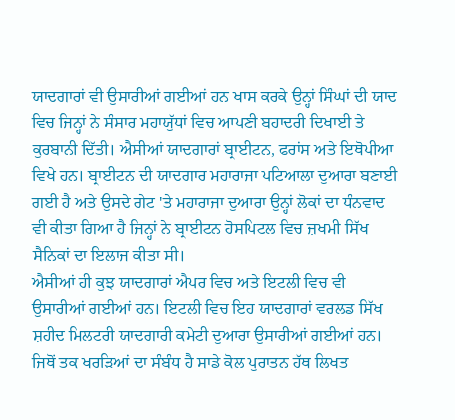ਯਾਦਗਾਰਾਂ ਵੀ ਉਸਾਰੀਆਂ ਗਈਆਂ ਹਨ ਖਾਸ ਕਰਕੇ ਉਨ੍ਹਾਂ ਸਿੰਘਾਂ ਦੀ ਯਾਦ ਵਿਚ ਜਿਨ੍ਹਾਂ ਨੇ ਸੰਸਾਰ ਮਹਾਯੁੱਧਾਂ ਵਿਚ ਆਪਣੀ ਬਹਾਦਰੀ ਦਿਖਾਈ ਤੇ ਕੁਰਬਾਨੀ ਦਿੱਤੀ। ਐਸੀਆਂ ਯਾਦਗਾਰਾਂ ਬ੍ਰਾਈਟਨ, ਫਰਾਂਸ ਅਤੇ ਇਥੋਪੀਆ ਵਿਖੇ ਹਨ। ਬ੍ਰਾਈਟਨ ਦੀ ਯਾਦਗਾਰ ਮਹਾਰਾਜਾ ਪਟਿਆਲਾ ਦੁਆਰਾ ਬਣਾਈ ਗਈ ਹੈ ਅਤੇ ਉਸਦੇ ਗੇਟ 'ਤੇ ਮਹਾਰਾਜਾ ਦੁਆਰਾ ਉਨ੍ਹਾਂ ਲੋਕਾਂ ਦਾ ਧੰਨਵਾਦ ਵੀ ਕੀਤਾ ਗਿਆ ਹੈ ਜਿਨ੍ਹਾਂ ਨੇ ਬ੍ਰਾਈਟਨ ਹੋਸਪਿਟਲ ਵਿਚ ਜ਼ਖਮੀ ਸਿੱਖ ਸੈਨਿਕਾਂ ਦਾ ਇਲਾਜ ਕੀਤਾ ਸੀ।
ਐਸੀਆਂ ਹੀ ਕੁਝ ਯਾਦਗਾਰਾਂ ਐਪਰ ਵਿਚ ਅਤੇ ਇਟਲੀ ਵਿਚ ਵੀ ਉਸਾਰੀਆਂ ਗਈਆਂ ਹਨ। ਇਟਲੀ ਵਿਚ ਇਹ ਯਾਦਗਾਰਾਂ ਵਰਲਡ ਸਿੱਖ ਸ਼ਹੀਦ ਮਿਲਟਰੀ ਯਾਦਗਾਰੀ ਕਮੇਟੀ ਦੁਆਰਾ ਉਸਾਰੀਆਂ ਗਈਆਂ ਹਨ।
ਜਿਥੋਂ ਤਕ ਖਰੜਿਆਂ ਦਾ ਸੰਬੰਧ ਹੈ ਸਾਡੇ ਕੋਲ ਪੁਰਾਤਨ ਹੱਥ ਲਿਖਤ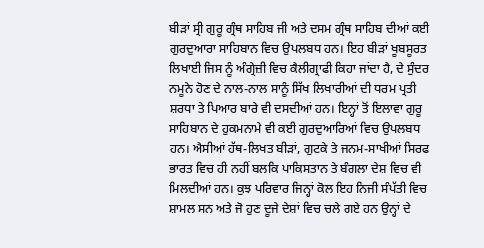ਬੀੜਾਂ ਸ੍ਰੀ ਗੁਰੂ ਗ੍ਰੰਥ ਸਾਹਿਬ ਜੀ ਅਤੇ ਦਸਮ ਗ੍ਰੰਥ ਸਾਹਿਬ ਦੀਆਂ ਕਈ ਗੁਰਦੁਆਰਾ ਸਾਹਿਬਾਨ ਵਿਚ ਉਪਲਬਧ ਹਨ। ਇਹ ਬੀੜਾਂ ਖੂਬਸੂਰਤ ਲਿਖਾਈ ਜਿਸ ਨੂੰ ਅੰਗ੍ਰੇਜ਼ੀ ਵਿਚ ਕੈਲੀਗ੍ਰਾਫੀ ਕਿਹਾ ਜਾਂਦਾ ਹੈ, ਦੇ ਸੁੰਦਰ ਨਮੂਨੇ ਹੋਣ ਦੇ ਨਾਲ-ਨਾਲ ਸਾਨੂੰ ਸਿੱਖ ਲਿਖਾਰੀਆਂ ਦੀ ਧਰਮ ਪ੍ਰਤੀ ਸ਼ਰਧਾ ਤੇ ਪਿਆਰ ਬਾਰੇ ਵੀ ਦਸਦੀਆਂ ਹਨ। ਇਨ੍ਹਾਂ ਤੋਂ ਇਲਾਵਾ ਗੁਰੂ ਸਾਹਿਬਾਨ ਦੇ ਹੁਕਮਨਾਮੇ ਵੀ ਕਈ ਗੁਰਦੁਆਰਿਆਂ ਵਿਚ ਉਪਲਬਧ ਹਨ। ਐਸੀਆਂ ਹੱਥ-ਲਿਖਤ ਬੀੜਾਂ, ਗੁਟਕੇ ਤੇ ਜਨਮ-ਸਾਖੀਆਂ ਸਿਰਫ ਭਾਰਤ ਵਿਚ ਹੀ ਨਹੀਂ ਬਲਕਿ ਪਾਕਿਸਤਾਨ ਤੇ ਬੰਗਲਾ ਦੇਸ਼ ਵਿਚ ਵੀ ਮਿਲਦੀਆਂ ਹਨ। ਕੁਝ ਪਰਿਵਾਰ ਜਿਨ੍ਹਾਂ ਕੋਲ ਇਹ ਨਿਜੀ ਸੰਪੱਤੀ ਵਿਚ ਸ਼ਾਮਲ ਸਨ ਅਤੇ ਜੋ ਹੁਣ ਦੂਜੇ ਦੇਸ਼ਾਂ ਵਿਚ ਚਲੇ ਗਏ ਹਨ ਉਨ੍ਹਾਂ ਦੇ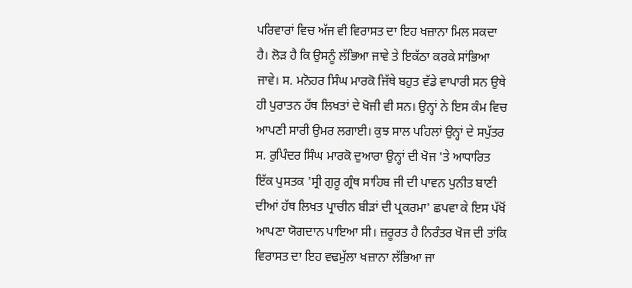ਪਰਿਵਾਰਾਂ ਵਿਚ ਅੱਜ ਵੀ ਵਿਰਾਸਤ ਦਾ ਇਹ ਖਜ਼ਾਨਾ ਮਿਲ ਸਕਦਾ ਹੈ। ਲੋੜ ਹੈ ਕਿ ਉਸਨੂੰ ਲੱਭਿਆ ਜਾਵੇ ਤੇ ਇਕੱਠਾ ਕਰਕੇ ਸਾਂਭਿਆ ਜਾਵੇ। ਸ. ਮਨੋਹਰ ਸਿੰਘ ਮਾਰਕੋ ਜਿੱਥੇ ਬਹੁਤ ਵੱਡੇ ਵਾਪਾਰੀ ਸਨ ਉਥੇ ਹੀ ਪੁਰਾਤਨ ਹੱਥ ਲਿਖਤਾਂ ਦੇ ਖੋਜੀ ਵੀ ਸਨ। ਉਨ੍ਹਾਂ ਨੇ ਇਸ ਕੰਮ ਵਿਚ ਆਪਣੀ ਸਾਰੀ ਉਮਰ ਲਗਾਈ। ਕੁਝ ਸਾਲ ਪਹਿਲਾਂ ਉਨ੍ਹਾਂ ਦੇ ਸਪੁੱਤਰ ਸ. ਰੁਪਿੰਦਰ ਸਿੰਘ ਮਾਰਕੋ ਦੁਆਰਾ ਉਨ੍ਹਾਂ ਦੀ ਖੋਜ 'ਤੇ ਆਧਾਰਿਤ ਇੱਕ ਪੁਸਤਕ 'ਸ੍ਰੀ ਗੁਰੂ ਗ੍ਰੰਥ ਸਾਹਿਬ ਜੀ ਦੀ ਪਾਵਨ ਪੁਨੀਤ ਬਾਣੀ ਦੀਆਂ ਹੱਥ ਲਿਖਤ ਪ੍ਰਾਚੀਨ ਬੀੜਾਂ ਦੀ ਪ੍ਰਕਰਮਾ' ਛਪਵਾ ਕੇ ਇਸ ਪੱਖੋਂ ਆਪਣਾ ਯੋਗਦਾਨ ਪਾਇਆ ਸੀ। ਜ਼ਰੂਰਤ ਹੈ ਨਿਰੰਤਰ ਖੋਜ ਦੀ ਤਾਂਕਿ ਵਿਰਾਸਤ ਦਾ ਇਹ ਵਢਮੁੱਲਾ ਖਜ਼ਾਨਾ ਲੱਭਿਆ ਜਾ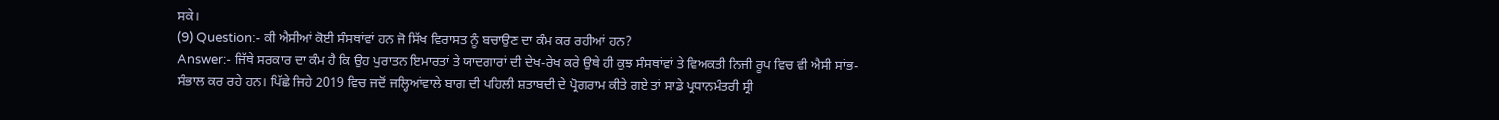ਸਕੇ।
(9) Question:- ਕੀ ਐਸੀਆਂ ਕੋਈ ਸੰਸਥਾਂਵਾਂ ਹਨ ਜੋ ਸਿੱਖ ਵਿਰਾਸਤ ਨੂੰ ਬਚਾਉਣ ਦਾ ਕੰਮ ਕਰ ਰਹੀਆਂ ਹਨ?
Answer:- ਜਿੱਥੇ ਸਰਕਾਰ ਦਾ ਕੰਮ ਹੈ ਕਿ ਉਹ ਪੁਰਾਤਨ ਇਮਾਰਤਾਂ ਤੇ ਯਾਦਗਾਰਾਂ ਦੀ ਦੇਖ-ਰੇਖ ਕਰੇ ਉਥੇ ਹੀ ਕੁਝ ਸੰਸਥਾਂਵਾਂ ਤੇ ਵਿਅਕਤੀ ਨਿਜੀ ਰੂਪ ਵਿਚ ਵੀ ਐਸੀ ਸਾਂਭ-ਸੰਭਾਲ ਕਰ ਰਹੇ ਹਨ। ਪਿੱਛੇ ਜਿਹੇ 2019 ਵਿਚ ਜਦੋਂ ਜਲ੍ਹਿਆਂਵਾਲੇ ਬਾਗ ਦੀ ਪਹਿਲੀ ਸ਼ਤਾਬਦੀ ਦੇ ਪ੍ਰੋਗਰਾਮ ਕੀਤੇ ਗਏ ਤਾਂ ਸਾਡੇ ਪ੍ਰਧਾਨਮੰਤਰੀ ਸ੍ਰੀ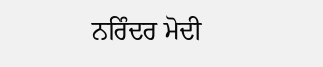ਨਰਿੰਦਰ ਮੋਦੀ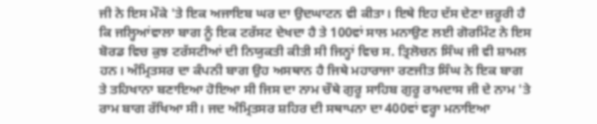ਜੀ ਨੇ ਇਸ ਮੌਕੇ 'ਤੇ ਇਕ ਅਜਾਇਬ ਘਰ ਦਾ ਉਦਘਾਟਨ ਵੀ ਕੀਤਾ। ਇਥੇ ਇਹ ਦੱਸ ਦੇਣਾ ਜ਼ਰੂਰੀ ਹੈ ਕਿ ਜਲ੍ਹਿਆਂਵਾਲਾ ਬਾਗ ਨੂੰ ਇਕ ਟਰੱਸਟ ਦੇਖਦਾ ਹੈ ਤੇ 100ਵਾਂ ਸਾਲ ਮਨਾਉਣ ਲਈ ਗੋਰਮਿੰਟ ਨੇ ਇਸ ਬੋਰਡ ਵਿਚ ਕੁਝ ਟਰੱਸਟੀਆਂ ਦੀ ਨਿਯੁਕਤੀ ਕੀਤੀ ਸੀ ਜਿਨ੍ਹਾਂ ਵਿਚ ਸ. ਤ੍ਰਿਲੋਚਨ ਸਿੰਘ ਜੀ ਵੀ ਸ਼ਾਮਲ ਹਨ। ਅੰਮ੍ਰਿਤਸਰ ਦਾ ਕੰਪਨੀ ਬਾਗ ਉਹ ਅਸਥਾਨ ਹੈ ਜਿਥੇ ਮਹਾਰਾਜਾ ਰਣਜੀਤ ਸਿੰਘ ਨੇ ਇਕ ਬਾਗ ਤੇ ਤਹਿਖਾਨਾ ਬਣਾਇਆ ਹੋਇਆ ਸੀ ਜਿਸ ਦਾ ਨਾਮ ਚੌਥੇ ਗੁਰੂ ਸਾਹਿਬ ਗੁਰੂ ਰਾਮਦਾਸ ਜੀ ਦੇ ਨਾਮ 'ਤੇ ਰਾਮ ਬਾਗ ਰੱਖਿਆ ਸੀ। ਜਦ ਅੰਮ੍ਰਿਤਸਰ ਸ਼ਹਿਰ ਦੀ ਸਥਾਪਨਾ ਦਾ 400ਵਾਂ ਵਰ੍ਹਾ ਮਨਾਇਆ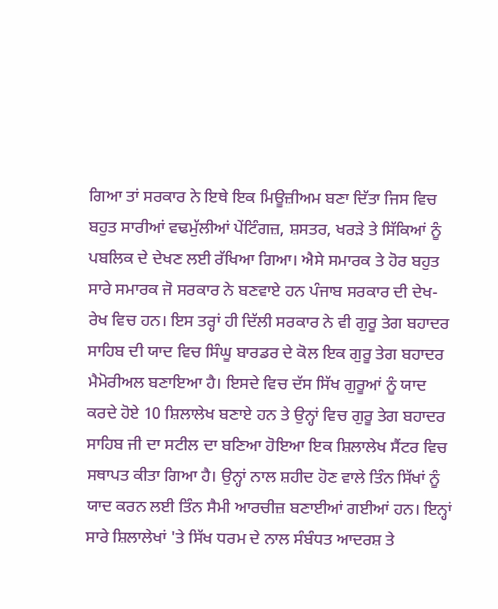ਗਿਆ ਤਾਂ ਸਰਕਾਰ ਨੇ ਇਥੇ ਇਕ ਮਿਊਜ਼ੀਅਮ ਬਣਾ ਦਿੱਤਾ ਜਿਸ ਵਿਚ ਬਹੁਤ ਸਾਰੀਆਂ ਵਢਮੁੱਲੀਆਂ ਪੇਂਟਿੰਗਜ਼, ਸ਼ਸਤਰ, ਖਰੜੇ ਤੇ ਸਿੱਕਿਆਂ ਨੂੰ ਪਬਲਿਕ ਦੇ ਦੇਖਣ ਲਈ ਰੱਖਿਆ ਗਿਆ। ਐਸੇ ਸਮਾਰਕ ਤੇ ਹੋਰ ਬਹੁਤ ਸਾਰੇ ਸਮਾਰਕ ਜੋ ਸਰਕਾਰ ਨੇ ਬਣਵਾਏ ਹਨ ਪੰਜਾਬ ਸਰਕਾਰ ਦੀ ਦੇਖ-ਰੇਖ ਵਿਚ ਹਨ। ਇਸ ਤਰ੍ਹਾਂ ਹੀ ਦਿੱਲੀ ਸਰਕਾਰ ਨੇ ਵੀ ਗੁਰੂ ਤੇਗ ਬਹਾਦਰ ਸਾਹਿਬ ਦੀ ਯਾਦ ਵਿਚ ਸਿੰਘੂ ਬਾਰਡਰ ਦੇ ਕੋਲ ਇਕ ਗੁਰੂ ਤੇਗ ਬਹਾਦਰ ਮੈਮੋਰੀਅਲ ਬਣਾਇਆ ਹੈ। ਇਸਦੇ ਵਿਚ ਦੱਸ ਸਿੱਖ ਗੁਰੂਆਂ ਨੂੰ ਯਾਦ ਕਰਦੇ ਹੋਏ 10 ਸ਼ਿਲਾਲੇਖ ਬਣਾਏ ਹਨ ਤੇ ਉਨ੍ਹਾਂ ਵਿਚ ਗੁਰੂ ਤੇਗ ਬਹਾਦਰ ਸਾਹਿਬ ਜੀ ਦਾ ਸਟੀਲ ਦਾ ਬਣਿਆ ਹੋਇਆ ਇਕ ਸ਼ਿਲਾਲੇਖ ਸੈਂਟਰ ਵਿਚ ਸਥਾਪਤ ਕੀਤਾ ਗਿਆ ਹੈ। ਉਨ੍ਹਾਂ ਨਾਲ ਸ਼ਹੀਦ ਹੋਣ ਵਾਲੇ ਤਿੰਨ ਸਿੱਖਾਂ ਨੂੰ ਯਾਦ ਕਰਨ ਲਈ ਤਿੰਨ ਸੈਮੀ ਆਰਚੀਜ਼ ਬਣਾਈਆਂ ਗਈਆਂ ਹਨ। ਇਨ੍ਹਾਂ ਸਾਰੇ ਸ਼ਿਲਾਲੇਖਾਂ 'ਤੇ ਸਿੱਖ ਧਰਮ ਦੇ ਨਾਲ ਸੰਬੰਧਤ ਆਦਰਸ਼ ਤੇ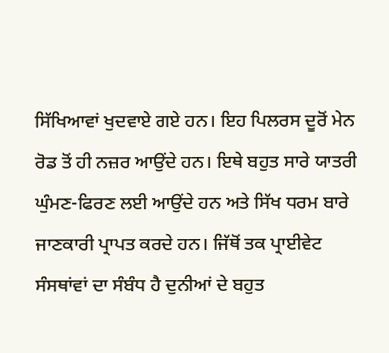ਸਿੱਖਿਆਵਾਂ ਖੁਦਵਾਏ ਗਏ ਹਨ। ਇਹ ਪਿਲਰਸ ਦੂਰੋਂ ਮੇਨ ਰੋਡ ਤੋਂ ਹੀ ਨਜ਼ਰ ਆਉਂਦੇ ਹਨ। ਇਥੇ ਬਹੁਤ ਸਾਰੇ ਯਾਤਰੀ ਘੁੰਮਣ-ਫਿਰਣ ਲਈ ਆਉਂਦੇ ਹਨ ਅਤੇ ਸਿੱਖ ਧਰਮ ਬਾਰੇ ਜਾਣਕਾਰੀ ਪ੍ਰਾਪਤ ਕਰਦੇ ਹਨ। ਜਿੱਥੋਂ ਤਕ ਪ੍ਰਾਈਵੇਟ ਸੰਸਥਾਂਵਾਂ ਦਾ ਸੰਬੰਧ ਹੈ ਦੁਨੀਆਂ ਦੇ ਬਹੁਤ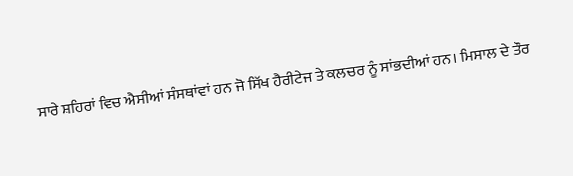ਸਾਰੇ ਸ਼ਹਿਰਾਂ ਵਿਚ ਐਸੀਆਂ ਸੰਸਥਾਂਵਾਂ ਹਨ ਜੋ ਸਿੱਖ ਹੈਰੀਟੇਜ ਤੇ ਕਲਚਰ ਨੂੰ ਸਾਂਭਦੀਆਂ ਹਨ। ਮਿਸਾਲ ਦੇ ਤੌਰ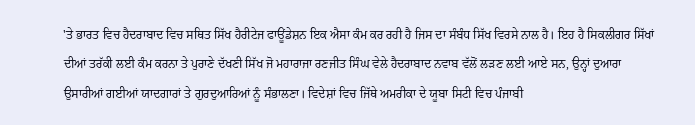'ਤੇ ਭਾਰਤ ਵਿਚ ਹੈਦਰਾਬਾਦ ਵਿਚ ਸਥਿਤ ਸਿੱਖ ਹੈਰੀਟੇਜ ਫਾਊਂਡੇਸ਼ਨ ਇਕ ਐਸਾ ਕੰਮ ਕਰ ਰਹੀ ਹੈ ਜਿਸ ਦਾ ਸੰਬੰਧ ਸਿੱਖ ਵਿਰਸੇ ਨਾਲ ਹੈ। ਇਹ ਹੈ ਸਿਕਲੀਗਰ ਸਿੱਖਾਂ ਦੀਆਂ ਤਰੱਕੀ ਲਈ ਕੰਮ ਕਰਨਾ ਤੇ ਪੁਰਾਣੇ ਦੱਖਣੀ ਸਿੱਖ ਜੋ ਮਹਾਰਾਜਾ ਰਣਜੀਤ ਸਿੰਘ ਵੇਲੇ ਹੈਦਰਾਬਾਦ ਨਵਾਬ ਵੱਲੋਂ ਲੜਣ ਲਈ ਆਏ ਸਨ, ਉਨ੍ਹਾਂ ਦੁਆਰਾ ਉਸਾਰੀਆਂ ਗਈਆਂ ਯਾਦਗਾਰਾਂ ਤੇ ਗੁਰਦੁਆਰਿਆਂ ਨੂੰ ਸੰਭਾਲਣਾ। ਵਿਦੇਸ਼ਾਂ ਵਿਚ ਜਿੱਥੇ ਅਮਰੀਕਾ ਦੇ ਯੂਬਾ ਸਿਟੀ ਵਿਚ ਪੰਜਾਬੀ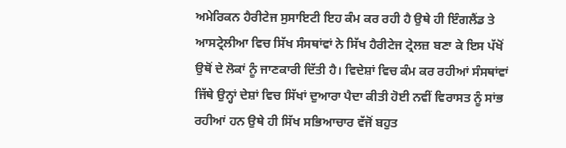ਅਮੇਰਿਕਨ ਹੈਰੀਟੇਜ ਸੁਸਾਇਟੀ ਇਹ ਕੰਮ ਕਰ ਰਹੀ ਹੈ ਉਥੇ ਹੀ ਇੰਗਲੈਂਡ ਤੇ ਆਸਟ੍ਰੇਲੀਆ ਵਿਚ ਸਿੱਖ ਸੰਸਥਾਂਵਾਂ ਨੇ ਸਿੱਖ ਹੈਰੀਟੇਜ ਟ੍ਰੇਲਜ਼ ਬਣਾ ਕੇ ਇਸ ਪੱਖੋਂ ਉਥੋਂ ਦੇ ਲੋਕਾਂ ਨੂੰ ਜਾਣਕਾਰੀ ਦਿੱਤੀ ਹੈ। ਵਿਦੇਸ਼ਾਂ ਵਿਚ ਕੰਮ ਕਰ ਰਹੀਆਂ ਸੰਸਥਾਂਵਾਂ ਜਿੱਥੇ ਉਨ੍ਹਾਂ ਦੇਸ਼ਾਂ ਵਿਚ ਸਿੱਖਾਂ ਦੁਆਰਾ ਪੈਦਾ ਕੀਤੀ ਹੋਈ ਨਵੀਂ ਵਿਰਾਸਤ ਨੂੰ ਸਾਂਭ ਰਹੀਆਂ ਹਨ ਉਥੇ ਹੀ ਸਿੱਖ ਸਭਿਆਚਾਰ ਵੱਜੋਂ ਬਹੁਤ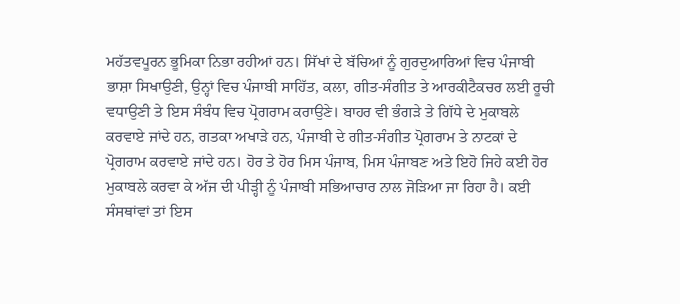ਮਹੱਤਵਪੂਰਨ ਭੂਮਿਕਾ ਨਿਭਾ ਰਹੀਆਂ ਹਨ। ਸਿੱਖਾਂ ਦੇ ਬੱਚਿਆਂ ਨੂੰ ਗੁਰਦੁਆਰਿਆਂ ਵਿਚ ਪੰਜਾਬੀ ਭਾਸ਼ਾ ਸਿਖਾਉਣੀ, ਉਨ੍ਹਾਂ ਵਿਚ ਪੰਜਾਬੀ ਸਾਹਿੱਤ, ਕਲਾ, ਗੀਤ-ਸੰਗੀਤ ਤੇ ਆਰਕੀਟੈਕਚਰ ਲਈ ਰੂਚੀ ਵਧਾਉਣੀ ਤੇ ਇਸ ਸੰਬੰਧ ਵਿਚ ਪ੍ਰੋਗਰਾਮ ਕਰਾਉਣੇ। ਬਾਹਰ ਵੀ ਭੰਗੜੇ ਤੇ ਗਿੱਧੇ ਦੇ ਮੁਕਾਬਲੇ ਕਰਵਾਏ ਜਾਂਦੇ ਹਨ, ਗਤਕਾ ਅਖਾੜੇ ਹਨ, ਪੰਜਾਬੀ ਦੇ ਗੀਤ-ਸੰਗੀਤ ਪ੍ਰੋਗਰਾਮ ਤੇ ਨਾਟਕਾਂ ਦੇ ਪ੍ਰੋਗਰਾਮ ਕਰਵਾਏ ਜਾਂਦੇ ਹਨ। ਹੋਰ ਤੇ ਹੋਰ ਮਿਸ ਪੰਜਾਬ, ਮਿਸ ਪੰਜਾਬਣ ਅਤੇ ਇਹੋ ਜਿਹੇ ਕਈ ਹੋਰ ਮੁਕਾਬਲੇ ਕਰਵਾ ਕੇ ਅੱਜ ਦੀ ਪੀੜ੍ਹੀ ਨੂੰ ਪੰਜਾਬੀ ਸਭਿਆਚਾਰ ਨਾਲ ਜੋੜਿਆ ਜਾ ਰਿਹਾ ਹੈ। ਕਈ ਸੰਸਥਾਂਵਾਂ ਤਾਂ ਇਸ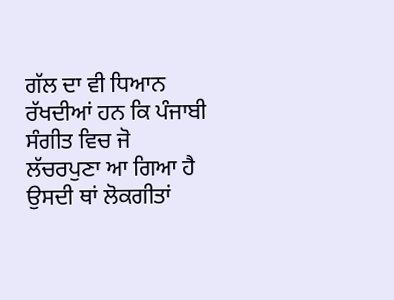ਗੱਲ ਦਾ ਵੀ ਧਿਆਨ ਰੱਖਦੀਆਂ ਹਨ ਕਿ ਪੰਜਾਬੀ ਸੰਗੀਤ ਵਿਚ ਜੋ ਲੱਚਰਪੁਣਾ ਆ ਗਿਆ ਹੈ ਉਸਦੀ ਥਾਂ ਲੋਕਗੀਤਾਂ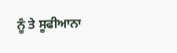ਨੂੰ ਤੇ ਸੂਫੀਆਨਾ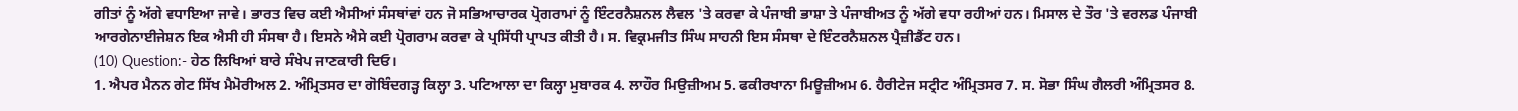ਗੀਤਾਂ ਨੂੰ ਅੱਗੇ ਵਧਾਇਆ ਜਾਵੇ। ਭਾਰਤ ਵਿਚ ਕਈ ਐਸੀਆਂ ਸੰਸਥਾਂਵਾਂ ਹਨ ਜੋ ਸਭਿਆਚਾਰਕ ਪ੍ਰੋਗਰਾਮਾਂ ਨੂੰ ਇੰਟਰਨੈਸ਼ਨਲ ਲੈਵਲ 'ਤੇ ਕਰਵਾ ਕੇ ਪੰਜਾਬੀ ਭਾਸ਼ਾ ਤੇ ਪੰਜਾਬੀਅਤ ਨੂੰ ਅੱਗੇ ਵਧਾ ਰਹੀਆਂ ਹਨ। ਮਿਸਾਲ ਦੇ ਤੌਰ 'ਤੇ ਵਰਲਡ ਪੰਜਾਬੀ ਆਰਗੇਨਾਈਜੇਸ਼ਨ ਇਕ ਐਸੀ ਹੀ ਸੰਸਥਾ ਹੈ। ਇਸਨੇ ਐਸੇ ਕਈ ਪ੍ਰੋਗਰਾਮ ਕਰਵਾ ਕੇ ਪ੍ਰਸਿੱਧੀ ਪ੍ਰਾਪਤ ਕੀਤੀ ਹੈ। ਸ. ਵਿਕ੍ਰਮਜੀਤ ਸਿੰਘ ਸਾਹਨੀ ਇਸ ਸੰਸਥਾ ਦੇ ਇੰਟਰਨੈਸ਼ਨਲ ਪ੍ਰੈਜ਼ੀਡੈਂਟ ਹਨ।
(10) Question:- ਹੇਠ ਲਿਖਿਆਂ ਬਾਰੇ ਸੰਖੇਪ ਜਾਣਕਾਰੀ ਦਿਓ।
1. ਐਪਰ ਮੈਨਨ ਗੇਟ ਸਿੱਖ ਮੈਮੋਰੀਅਲ 2. ਅੰਮ੍ਰਿਤਸਰ ਦਾ ਗੋਬਿੰਦਗੜ੍ਹ ਕਿਲ੍ਹਾ 3. ਪਟਿਆਲਾ ਦਾ ਕਿਲ੍ਹਾ ਮੁਬਾਰਕ 4. ਲਾਹੌਰ ਮਿਉਜ਼ੀਅਮ 5. ਫਕੀਰਖਾਨਾ ਮਿਊਜ਼ੀਅਮ 6. ਹੈਰੀਟੇਜ ਸਟ੍ਰੀਟ ਅੰਮ੍ਰਿਤਸਰ 7. ਸ. ਸੋਭਾ ਸਿੰਘ ਗੈਲਰੀ ਅੰਮ੍ਰਿਤਸਰ 8.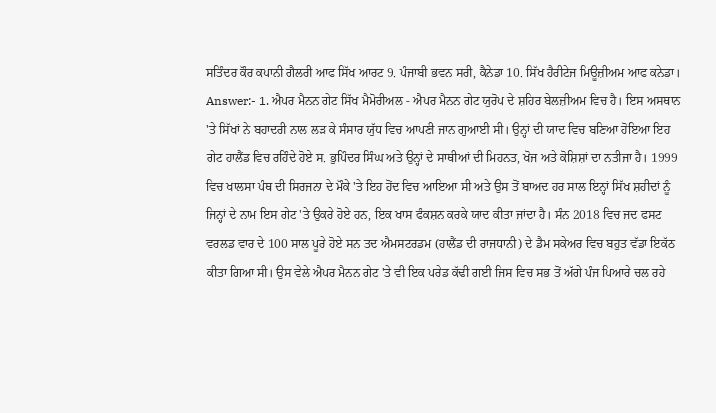ਸਤਿੰਦਰ ਕੌਰ ਕਪਾਨੀ ਗੈਲਰੀ ਆਫ ਸਿੱਖ ਆਰਟ 9. ਪੰਜਾਬੀ ਭਵਨ ਸਰੀ, ਕੈਨੇਡਾ 10. ਸਿੱਖ ਹੈਰੀਟੇਜ ਮਿਊਜ਼ੀਅਮ ਆਫ ਕਨੇਡਾ।
Answer:- 1. ਐਪਰ ਮੈਨਨ ਗੇਟ ਸਿੱਖ ਮੈਮੋਰੀਅਲ - ਐਪਰ ਮੈਨਨ ਗੇਟ ਯੁਰੋਪ ਦੇ ਸ਼ਹਿਰ ਬੇਲਜ਼ੀਅਮ ਵਿਚ ਹੈ। ਇਸ ਅਸਥਾਨ 'ਤੇ ਸਿੱਖਾਂ ਨੇ ਬਹਾਦਰੀ ਨਾਲ ਲੜ ਕੇ ਸੰਸਾਰ ਯੁੱਧ ਵਿਚ ਆਪਣੀ ਜਾਨ ਗੁਆਈ ਸੀ। ਉਨ੍ਹਾਂ ਦੀ ਯਾਦ ਵਿਚ ਬਣਿਆ ਹੋਇਆ ਇਹ ਗੇਟ ਹਾਲੈਂਡ ਵਿਚ ਰਹਿੰਦੇ ਹੋਏ ਸ. ਭੁਪਿੰਦਰ ਸਿੰਘ ਅਤੇ ਉਨ੍ਹਾਂ ਦੇ ਸਾਥੀਆਂ ਦੀ ਮਿਹਨਤ, ਖੋਜ ਅਤੇ ਕੋਸ਼ਿਸ਼ਾਂ ਦਾ ਨਤੀਜਾ ਹੈ। 1999 ਵਿਚ ਖਾਲਸਾ ਪੰਥ ਦੀ ਸਿਰਜਨਾ ਦੇ ਮੌਕੇ 'ਤੇ ਇਹ ਹੋਂਦ ਵਿਚ ਆਇਆ ਸੀ ਅਤੇ ਉਸ ਤੋਂ ਬਾਅਦ ਹਰ ਸਾਲ ਇਨ੍ਹਾਂ ਸਿੱਖ ਸ਼ਹੀਦਾਂ ਨੂੰ ਜਿਨ੍ਹਾਂ ਦੇ ਨਾਮ ਇਸ ਗੇਟ 'ਤੇ ਉਕਰੇ ਹੋਏ ਹਨ, ਇਕ ਖਾਸ ਫੰਕਸ਼ਨ ਕਰਕੇ ਯਾਦ ਕੀਤਾ ਜਾਂਦਾ ਹੈ। ਸੰਨ 2018 ਵਿਚ ਜਦ ਫਸਟ ਵਰਲਡ ਵਾਰ ਦੇ 100 ਸਾਲ ਪੂਰੇ ਹੋਏ ਸਨ ਤਦ ਐਮਸਟਰਡਮ (ਹਾਲੈਂਡ ਦੀ ਰਾਜਧਾਨੀ) ਦੇ ਡੈਮ ਸਕੇਅਰ ਵਿਚ ਬਹੁਤ ਵੱਡਾ ਇਕੱਠ ਕੀਤਾ ਗਿਆ ਸੀ। ਉਸ ਵੇਲੇ ਐਪਰ ਮੈਨਨ ਗੇਟ 'ਤੇ ਵੀ ਇਕ ਪਰੇਡ ਕੱਢੀ ਗਈ ਜਿਸ ਵਿਚ ਸਭ ਤੋਂ ਅੱਗੇ ਪੰਜ ਪਿਆਰੇ ਚਲ ਰਹੇ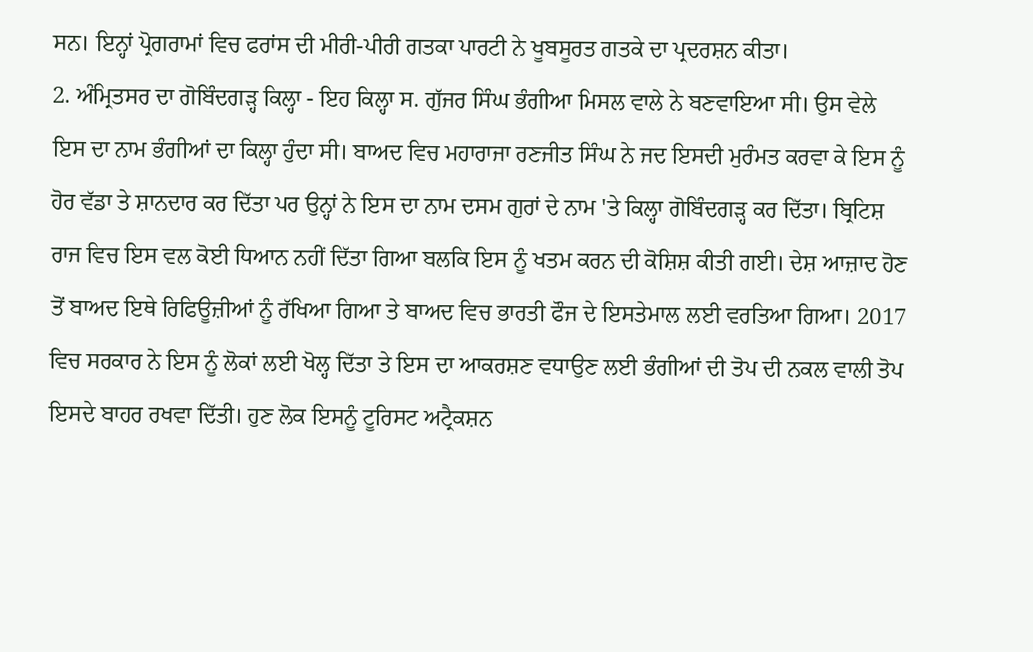ਸਨ। ਇਨ੍ਹਾਂ ਪ੍ਰੋਗਰਾਮਾਂ ਵਿਚ ਫਰਾਂਸ ਦੀ ਮੀਰੀ-ਪੀਰੀ ਗਤਕਾ ਪਾਰਟੀ ਨੇ ਖੂਬਸੂਰਤ ਗਤਕੇ ਦਾ ਪ੍ਰਦਰਸ਼ਨ ਕੀਤਾ।
2. ਅੰਮ੍ਰਿਤਸਰ ਦਾ ਗੋਬਿੰਦਗੜ੍ਹ ਕਿਲ੍ਹਾ - ਇਹ ਕਿਲ੍ਹਾ ਸ. ਗੁੱਜਰ ਸਿੰਘ ਭੰਗੀਆ ਮਿਸਲ ਵਾਲੇ ਨੇ ਬਣਵਾਇਆ ਸੀ। ਉਸ ਵੇਲੇ ਇਸ ਦਾ ਨਾਮ ਭੰਗੀਆਂ ਦਾ ਕਿਲ੍ਹਾ ਹੁੰਦਾ ਸੀ। ਬਾਅਦ ਵਿਚ ਮਹਾਰਾਜਾ ਰਣਜੀਤ ਸਿੰਘ ਨੇ ਜਦ ਇਸਦੀ ਮੁਰੰਮਤ ਕਰਵਾ ਕੇ ਇਸ ਨੂੰ ਹੋਰ ਵੱਡਾ ਤੇ ਸ਼ਾਨਦਾਰ ਕਰ ਦਿੱਤਾ ਪਰ ਉਨ੍ਹਾਂ ਨੇ ਇਸ ਦਾ ਨਾਮ ਦਸਮ ਗੁਰਾਂ ਦੇ ਨਾਮ 'ਤੇ ਕਿਲ੍ਹਾ ਗੋਬਿੰਦਗੜ੍ਹ ਕਰ ਦਿੱਤਾ। ਬ੍ਰਿਟਿਸ਼ ਰਾਜ ਵਿਚ ਇਸ ਵਲ ਕੋਈ ਧਿਆਨ ਨਹੀਂ ਦਿੱਤਾ ਗਿਆ ਬਲਕਿ ਇਸ ਨੂੰ ਖਤਮ ਕਰਨ ਦੀ ਕੋਸ਼ਿਸ਼ ਕੀਤੀ ਗਈ। ਦੇਸ਼ ਆਜ਼ਾਦ ਹੋਣ ਤੋਂ ਬਾਅਦ ਇਥੇ ਰਿਫਿਊਜ਼ੀਆਂ ਨੂੰ ਰੱਖਿਆ ਗਿਆ ਤੇ ਬਾਅਦ ਵਿਚ ਭਾਰਤੀ ਫੌਜ ਦੇ ਇਸਤੇਮਾਲ ਲਈ ਵਰਤਿਆ ਗਿਆ। 2017 ਵਿਚ ਸਰਕਾਰ ਨੇ ਇਸ ਨੂੰ ਲੋਕਾਂ ਲਈ ਖੋਲ੍ਹ ਦਿੱਤਾ ਤੇ ਇਸ ਦਾ ਆਕਰਸ਼ਣ ਵਧਾਉਣ ਲਈ ਭੰਗੀਆਂ ਦੀ ਤੋਪ ਦੀ ਨਕਲ ਵਾਲੀ ਤੋਪ ਇਸਦੇ ਬਾਹਰ ਰਖਵਾ ਦਿੱਤੀ। ਹੁਣ ਲੋਕ ਇਸਨੂੰ ਟੂਰਿਸਟ ਅਟ੍ਰੈਕਸ਼ਨ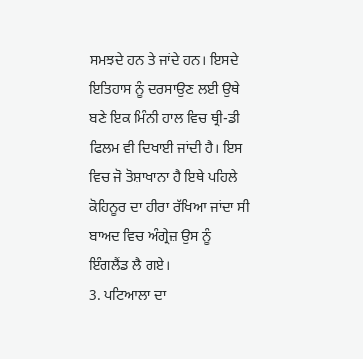ਸਮਝਦੇ ਹਨ ਤੇ ਜਾਂਦੇ ਹਨ। ਇਸਦੇ ਇਤਿਹਾਸ ਨੂੰ ਦਰਸਾਉਣ ਲਈ ਉਥੇ ਬਣੇ ਇਕ ਮਿੰਨੀ ਹਾਲ ਵਿਚ ਥ੍ਰੀ-ਡੀ ਫਿਲਮ ਵੀ ਦਿਖਾਈ ਜਾਂਦੀ ਹੈ। ਇਸ ਵਿਚ ਜੋ ਤੋਸ਼ਾਖਾਨਾ ਹੈ ਇਥੇ ਪਹਿਲੇ ਕੋਹਿਨੂਰ ਦਾ ਹੀਰਾ ਰੱਖਿਆ ਜਾਂਦਾ ਸੀ ਬਾਅਦ ਵਿਚ ਅੰਗ੍ਰੇਜ਼ ਉਸ ਨੂੰ ਇੰਗਲੈਂਡ ਲੈ ਗਏ।
3. ਪਟਿਆਲਾ ਦਾ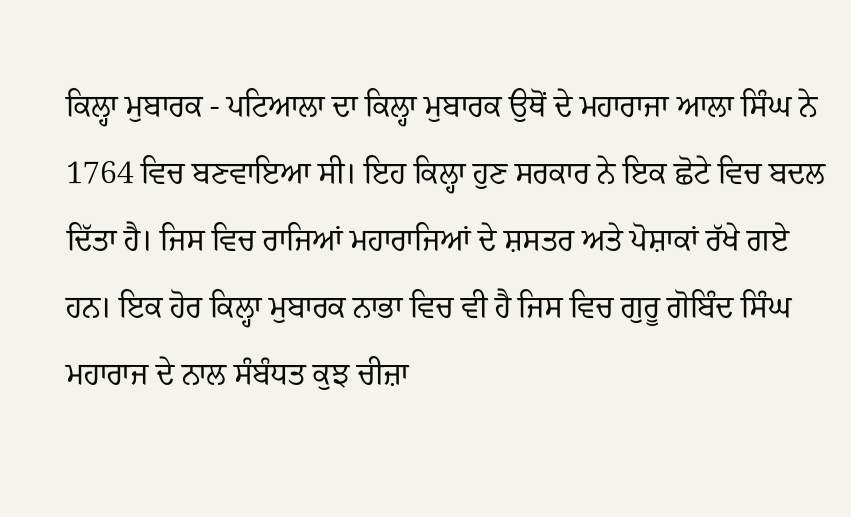ਕਿਲ੍ਹਾ ਮੁਬਾਰਕ - ਪਟਿਆਲਾ ਦਾ ਕਿਲ੍ਹਾ ਮੁਬਾਰਕ ਉਥੋਂ ਦੇ ਮਹਾਰਾਜਾ ਆਲਾ ਸਿੰਘ ਨੇ 1764 ਵਿਚ ਬਣਵਾਇਆ ਸੀ। ਇਹ ਕਿਲ੍ਹਾ ਹੁਣ ਸਰਕਾਰ ਨੇ ਇਕ ਛੋਟੇ ਵਿਚ ਬਦਲ ਦਿੱਤਾ ਹੈ। ਜਿਸ ਵਿਚ ਰਾਜਿਆਂ ਮਹਾਰਾਜਿਆਂ ਦੇ ਸ਼ਸਤਰ ਅਤੇ ਪੋਸ਼ਾਕਾਂ ਰੱਖੇ ਗਏ ਹਨ। ਇਕ ਹੋਰ ਕਿਲ੍ਹਾ ਮੁਬਾਰਕ ਨਾਭਾ ਵਿਚ ਵੀ ਹੈ ਜਿਸ ਵਿਚ ਗੁਰੂ ਗੋਬਿੰਦ ਸਿੰਘ ਮਹਾਰਾਜ ਦੇ ਨਾਲ ਸੰਬੰਧਤ ਕੁਝ ਚੀਜ਼ਾ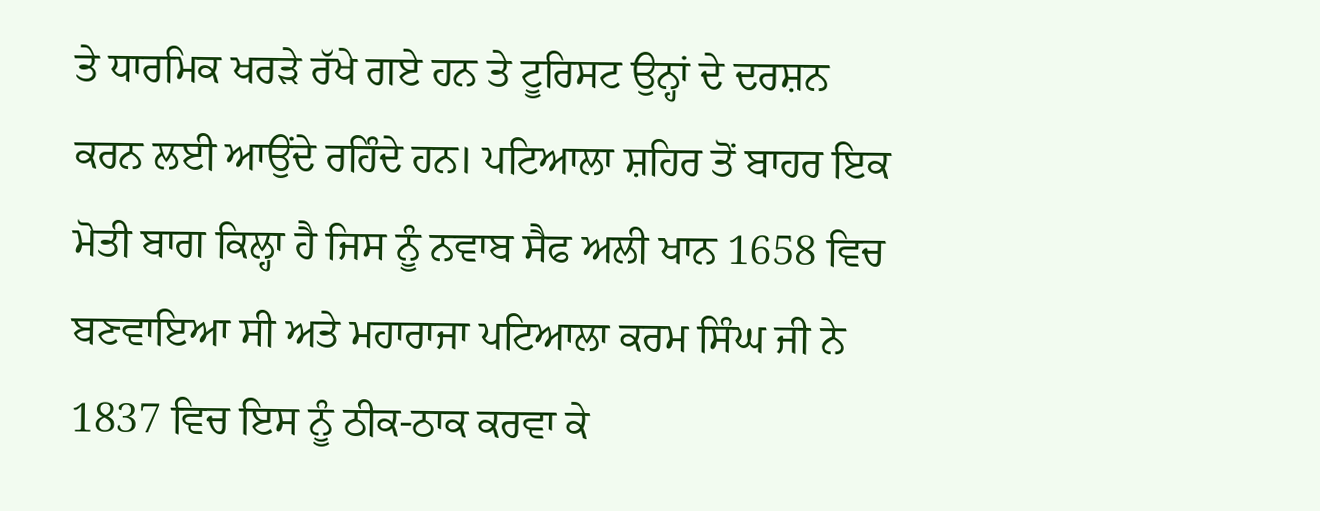ਤੇ ਧਾਰਮਿਕ ਖਰੜੇ ਰੱਖੇ ਗਏ ਹਨ ਤੇ ਟੂਰਿਸਟ ਉਨ੍ਹਾਂ ਦੇ ਦਰਸ਼ਨ ਕਰਨ ਲਈ ਆਉਂਦੇ ਰਹਿੰਦੇ ਹਨ। ਪਟਿਆਲਾ ਸ਼ਹਿਰ ਤੋਂ ਬਾਹਰ ਇਕ ਮੋਤੀ ਬਾਗ ਕਿਲ੍ਹਾ ਹੈ ਜਿਸ ਨੂੰ ਨਵਾਬ ਸੈਫ ਅਲੀ ਖਾਨ 1658 ਵਿਚ ਬਣਵਾਇਆ ਸੀ ਅਤੇ ਮਹਾਰਾਜਾ ਪਟਿਆਲਾ ਕਰਮ ਸਿੰਘ ਜੀ ਨੇ 1837 ਵਿਚ ਇਸ ਨੂੰ ਠੀਕ-ਠਾਕ ਕਰਵਾ ਕੇ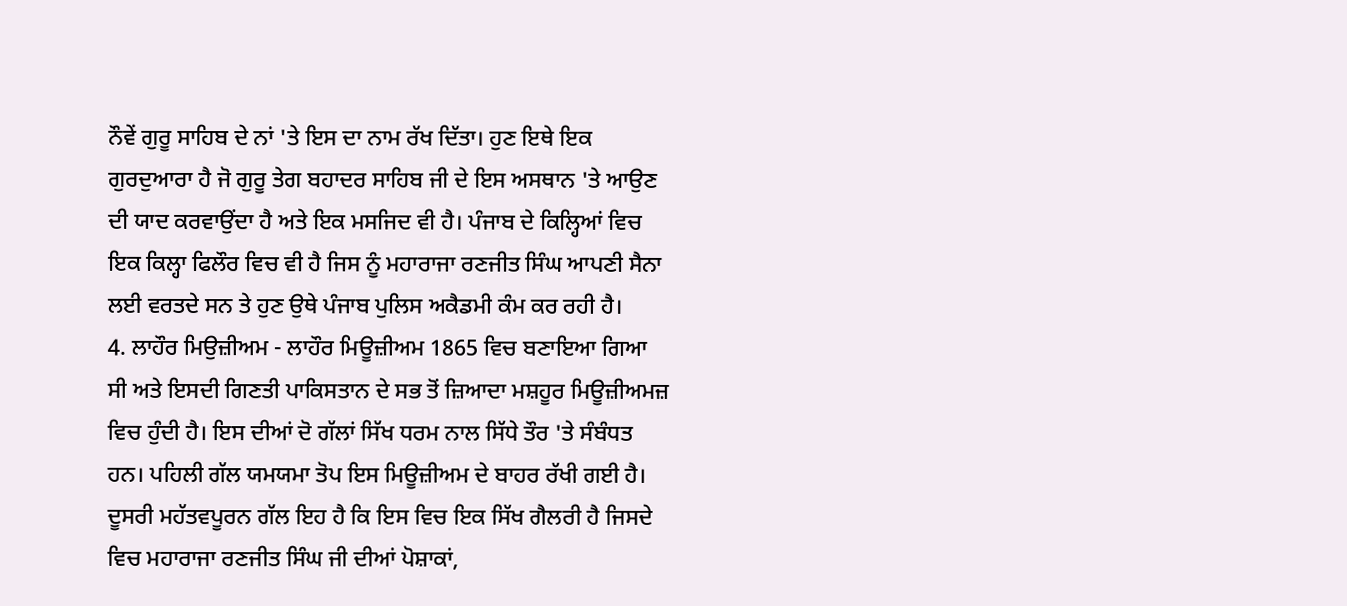ਨੌਵੇਂ ਗੁਰੂ ਸਾਹਿਬ ਦੇ ਨਾਂ 'ਤੇ ਇਸ ਦਾ ਨਾਮ ਰੱਖ ਦਿੱਤਾ। ਹੁਣ ਇਥੇ ਇਕ ਗੁਰਦੁਆਰਾ ਹੈ ਜੋ ਗੁਰੂ ਤੇਗ ਬਹਾਦਰ ਸਾਹਿਬ ਜੀ ਦੇ ਇਸ ਅਸਥਾਨ 'ਤੇ ਆਉਣ ਦੀ ਯਾਦ ਕਰਵਾਉਂਦਾ ਹੈ ਅਤੇ ਇਕ ਮਸਜਿਦ ਵੀ ਹੈ। ਪੰਜਾਬ ਦੇ ਕਿਲ੍ਹਿਆਂ ਵਿਚ ਇਕ ਕਿਲ੍ਹਾ ਫਿਲੌਰ ਵਿਚ ਵੀ ਹੈ ਜਿਸ ਨੂੰ ਮਹਾਰਾਜਾ ਰਣਜੀਤ ਸਿੰਘ ਆਪਣੀ ਸੈਨਾ ਲਈ ਵਰਤਦੇ ਸਨ ਤੇ ਹੁਣ ਉਥੇ ਪੰਜਾਬ ਪੁਲਿਸ ਅਕੈਡਮੀ ਕੰਮ ਕਰ ਰਹੀ ਹੈ।
4. ਲਾਹੌਰ ਮਿਉਜ਼ੀਅਮ - ਲਾਹੌਰ ਮਿਊਜ਼ੀਅਮ 1865 ਵਿਚ ਬਣਾਇਆ ਗਿਆ ਸੀ ਅਤੇ ਇਸਦੀ ਗਿਣਤੀ ਪਾਕਿਸਤਾਨ ਦੇ ਸਭ ਤੋਂ ਜ਼ਿਆਦਾ ਮਸ਼ਹੂਰ ਮਿਊਜ਼ੀਅਮਜ਼ ਵਿਚ ਹੁੰਦੀ ਹੈ। ਇਸ ਦੀਆਂ ਦੋ ਗੱਲਾਂ ਸਿੱਖ ਧਰਮ ਨਾਲ ਸਿੱਧੇ ਤੌਰ 'ਤੇ ਸੰਬੰਧਤ ਹਨ। ਪਹਿਲੀ ਗੱਲ ਯਮਯਮਾ ਤੋਪ ਇਸ ਮਿਊਜ਼ੀਅਮ ਦੇ ਬਾਹਰ ਰੱਖੀ ਗਈ ਹੈ। ਦੂਸਰੀ ਮਹੱਤਵਪੂਰਨ ਗੱਲ ਇਹ ਹੈ ਕਿ ਇਸ ਵਿਚ ਇਕ ਸਿੱਖ ਗੈਲਰੀ ਹੈ ਜਿਸਦੇ ਵਿਚ ਮਹਾਰਾਜਾ ਰਣਜੀਤ ਸਿੰਘ ਜੀ ਦੀਆਂ ਪੋਸ਼ਾਕਾਂ,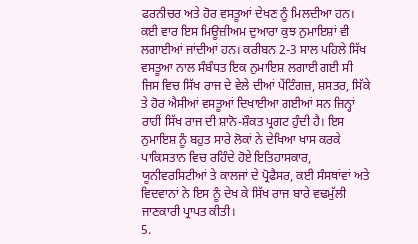ਫਰਨੀਚਰ ਅਤੇ ਹੋਰ ਵਸਤੂਆਂ ਦੇਖਣ ਨੂੰ ਮਿਲਦੀਆ ਹਨ। ਕਈ ਵਾਰ ਇਸ ਮਿਊਜ਼ੀਅਮ ਦੁਆਰਾ ਕੁਝ ਨੁਮਾਇਸ਼ਾਂ ਵੀ ਲਗਾਈਆਂ ਜਾਂਦੀਆਂ ਹਨ। ਕਰੀਬਨ 2-3 ਸਾਲ ਪਹਿਲੇ ਸਿੱਖ ਵਸਤੂਆ ਨਾਲ ਸੰਬੰਧਤ ਇਕ ਨੁਮਾਇਸ਼ ਲਗਾਈ ਗਈ ਸੀ ਜਿਸ ਵਿਚ ਸਿੱਖ ਰਾਜ ਦੇ ਵੇਲੇ ਦੀਆਂ ਪੇਂਟਿੰਗਜ਼, ਸ਼ਸਤਰ, ਸਿੱਕੇ ਤੇ ਹੋਰ ਐਸੀਆਂ ਵਸਤੂਆਂ ਦਿਖਾਈਆ ਗਈਆਂ ਸਨ ਜਿਨ੍ਹਾਂ ਰਾਹੀਂ ਸਿੱਖ ਰਾਜ ਦੀ ਸ਼ਾਨੋ-ਸ਼ੌਕਤ ਪ੍ਰਗਟ ਹੁੰਦੀ ਹੈ। ਇਸ ਨੁਮਾਇਸ਼ ਨੂੰ ਬਹੁਤ ਸਾਰੇ ਲੋਕਾਂ ਨੇ ਦੇਖਿਆ ਖਾਸ ਕਰਕੇ ਪਾਕਿਸਤਾਨ ਵਿਚ ਰਹਿੰਦੇ ਹੋਏ ਇਤਿਹਾਸਕਾਰ, ਯੂਨੀਵਰਸਿਟੀਆਂ ਤੇ ਕਾਲਜਾਂ ਦੇ ਪ੍ਰੋਫੈਸਰ, ਕਈ ਸੰਸਥਾਂਵਾਂ ਅਤੇ ਵਿਦਵਾਨਾਂ ਨੇ ਇਸ ਨੂੰ ਦੇਖ ਕੇ ਸਿੱਖ ਰਾਜ ਬਾਰੇ ਵਢਮੁੱਲੀ ਜਾਣਕਾਰੀ ਪ੍ਰਾਪਤ ਕੀਤੀ।
5.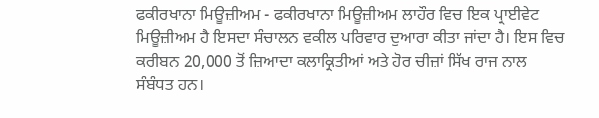ਫਕੀਰਖਾਨਾ ਮਿਊਜ਼ੀਅਮ - ਫਕੀਰਖਾਨਾ ਮਿਊਜ਼ੀਅਮ ਲਾਹੌਰ ਵਿਚ ਇਕ ਪ੍ਰਾਈਵੇਟ ਮਿਊਜ਼ੀਅਮ ਹੈ ਇਸਦਾ ਸੰਚਾਲਨ ਵਕੀਲ ਪਰਿਵਾਰ ਦੁਆਰਾ ਕੀਤਾ ਜਾਂਦਾ ਹੈ। ਇਸ ਵਿਚ ਕਰੀਬਨ 20,000 ਤੋਂ ਜ਼ਿਆਦਾ ਕਲਾਕ੍ਰਿਤੀਆਂ ਅਤੇ ਹੋਰ ਚੀਜ਼ਾਂ ਸਿੱਖ ਰਾਜ ਨਾਲ ਸੰਬੰਧਤ ਹਨ।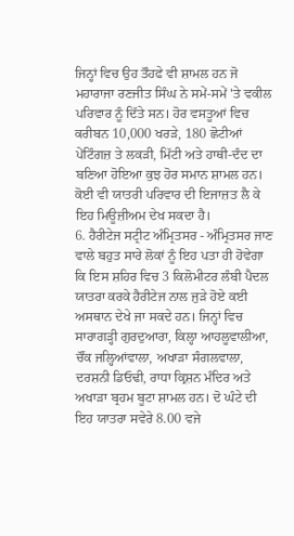ਜਿਨ੍ਹਾਂ ਵਿਚ ਉਹ ਤੌਹਫੇ ਵੀ ਸ਼ਾਮਲ ਹਨ ਜੋ ਮਹਾਰਾਜਾ ਰਣਜੀਤ ਸਿੰਘ ਨੇ ਸਮੇਂ-ਸਮੇਂ 'ਤੇ ਵਕੀਲ ਪਰਿਵਾਰ ਨੂੰ ਦਿੱਤੇ ਸਨ। ਹੋਰ ਵਸਤੂਆਂ ਵਿਚ ਕਰੀਬਨ 10,000 ਖਰੜੇ, 180 ਛੋਟੀਆਂ ਪੇਂਟਿੰਗਜ਼ ਤੇ ਲਕੜੀ, ਮਿੱਟੀ ਅਤੇ ਹਾਥੀ-ਦੰਦ ਦਾ ਬਣਿਆ ਹੋਇਆ ਕੁਝ ਹੋਰ ਸਮਾਨ ਸ਼ਾਮਲ ਹਨ। ਕੋਈ ਵੀ ਯਾਤਰੀ ਪਰਿਵਾਰ ਦੀ ਇਜਾਜ਼ਤ ਲੈ ਕੇ ਇਹ ਮਿਊਜ਼ੀਅਮ ਦੇਖ ਸਕਦਾ ਹੈ।
6. ਹੈਰੀਟੇਜ ਸਟ੍ਰੀਟ ਅੰਮ੍ਰਿਤਸਰ - ਅੰਮ੍ਰਿਤਸਰ ਜਾਣ ਵਾਲੇ ਬਹੁਤ ਸਾਰੇ ਲੋਕਾਂ ਨੂੰ ਇਹ ਪਤਾ ਹੀ ਹੋਵੇਗਾ ਕਿ ਇਸ ਸ਼ਹਿਰ ਵਿਚ 3 ਕਿਲੋਮੀਟਰ ਲੰਬੀ ਪੈਦਲ ਯਾਤਰਾ ਕਰਕੇ ਹੈਰੀਟੇਜ ਨਾਲ ਜੁੜੇ ਹੋਏ ਕਈ ਅਸਥਾਨ ਦੇਖੇ ਜਾ ਸਕਦੇ ਹਨ। ਜਿਨ੍ਹਾਂ ਵਿਚ ਸਾਰਾਗੜ੍ਹੀ ਗੁਰਦੁਆਰਾ, ਕਿਲ੍ਹਾ ਆਹਲੂਵਾਲੀਆ, ਚੌਂਕ ਜਲ੍ਹਿਆਂਵਾਲਾ, ਅਖਾੜਾ ਸੰਗਲਵਾਲਾ, ਦਰਸ਼ਨੀ ਡਿਓਢੀ, ਰਾਧਾ ਕ੍ਰਿਸ਼ਨ ਮੰਦਿਰ ਅਤੇ ਅਖਾੜਾ ਬ੍ਰਹਮ ਬੂਟਾ ਸ਼ਾਮਲ ਹਨ। ਦੋ ਘੰਟੇ ਦੀ ਇਹ ਯਾਤਰਾ ਸਵੇਰੇ 8.00 ਵਜੇ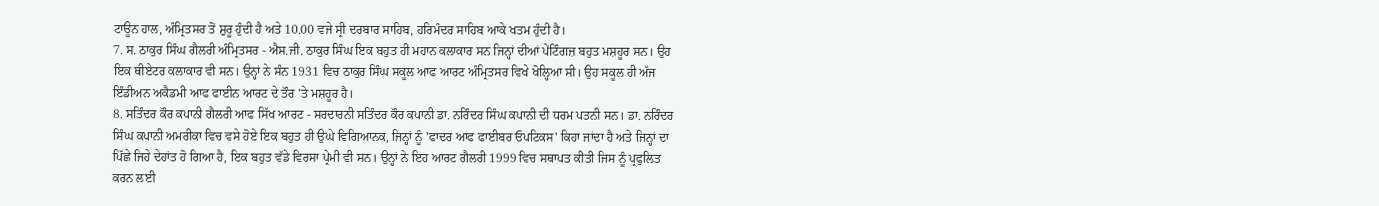ਟਾਊਨ ਹਾਲ, ਅੰਮ੍ਰਿਤਸਰ ਤੋਂ ਸ਼ੁਰੂ ਹੁੰਦੀ ਹੈ ਅਤੇ 10.00 ਵਜੇ ਸ੍ਰੀ ਦਰਬਾਰ ਸਾਹਿਬ, ਹਰਿਮੰਦਰ ਸਾਹਿਬ ਆਕੇ ਖਤਮ ਹੁੰਦੀ ਹੈ।
7. ਸ. ਠਾਕੁਰ ਸਿੰਘ ਗੈਲਰੀ ਅੰਮ੍ਰਿਤਸਰ - ਐਸ.ਜੀ. ਠਾਕੁਰ ਸਿੰਘ ਇਕ ਬਹੁਤ ਹੀ ਮਹਾਨ ਕਲਾਕਾਰ ਸਨ ਜਿਨ੍ਹਾਂ ਦੀਆਂ ਪੇਂਟਿੰਗਜ਼ ਬਹੁਤ ਮਸ਼ਹੂਰ ਸਨ। ਉਹ ਇਕ ਥੀਏਟਰ ਕਲਾਕਾਰ ਵੀ ਸਨ। ਉਨ੍ਹਾਂ ਨੇ ਸੰਨ 1931 ਵਿਚ ਠਾਕੁਰ ਸਿੰਘ ਸਕੂਲ ਆਫ ਆਰਟ ਅੰਮ੍ਰਿਤਸਰ ਵਿਖੇ ਖੋਲ੍ਹਿਆ ਸੀ। ਉਹ ਸਕੂਲ ਹੀ ਅੱਜ ਇੰਡੀਅਨ ਅਕੈਡਮੀ ਆਫ ਫਾਈਨ ਆਰਟ ਦੇ ਤੌਰ 'ਤੇ ਮਸ਼ਹੂਰ ਹੈ।
8. ਸਤਿੰਦਰ ਕੌਰ ਕਪਾਨੀ ਗੈਲਰੀ ਆਫ ਸਿੱਖ ਆਰਟ - ਸਰਦਾਰਨੀ ਸਤਿੰਦਰ ਕੌਰ ਕਪਾਨੀ ਡਾ. ਨਰਿੰਦਰ ਸਿੰਘ ਕਪਾਨੀ ਦੀ ਧਰਮ ਪਤਨੀ ਸਨ। ਡਾ. ਨਰਿੰਦਰ ਸਿੰਘ ਕਪਾਨੀ ਅਮਰੀਕਾ ਵਿਚ ਵਸੇ ਹੋਏ ਇਕ ਬਹੁਤ ਹੀ ਉਘੇ ਵਿਗਿਆਨਕ, ਜਿਨ੍ਹਾਂ ਨੂੰ 'ਫਾਦਰ ਆਫ ਫਾਈਬਰ ਓਪਟਿਕਸ' ਕਿਹਾ ਜਾਂਦਾ ਹੈ ਅਤੇ ਜਿਨ੍ਹਾਂ ਦਾ ਪਿੱਛੇ ਜਿਹੇ ਦੇਹਾਂਤ ਹੋ ਗਿਆ ਹੈ, ਇਕ ਬਹੁਤ ਵੱਡੇ ਵਿਰਸਾ ਪ੍ਰੇਮੀ ਵੀ ਸਨ। ਉਨ੍ਹਾਂ ਨੇ ਇਹ ਆਰਟ ਗੈਲਰੀ 1999 ਵਿਚ ਸਥਾਪਤ ਕੀਤੀ ਜਿਸ ਨੂੰ ਪ੍ਰਫੁਲਿਤ ਕਰਨ ਲਈ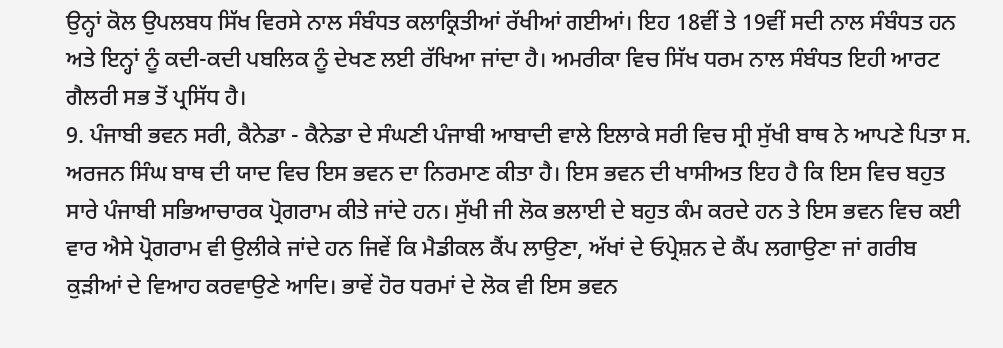ਉਨ੍ਹਾਂ ਕੋਲ ਉਪਲਬਧ ਸਿੱਖ ਵਿਰਸੇ ਨਾਲ ਸੰਬੰਧਤ ਕਲਾਕ੍ਰਿਤੀਆਂ ਰੱਖੀਆਂ ਗਈਆਂ। ਇਹ 18ਵੀਂ ਤੇ 19ਵੀਂ ਸਦੀ ਨਾਲ ਸੰਬੰਧਤ ਹਨ ਅਤੇ ਇਨ੍ਹਾਂ ਨੂੰ ਕਦੀ-ਕਦੀ ਪਬਲਿਕ ਨੂੰ ਦੇਖਣ ਲਈ ਰੱਖਿਆ ਜਾਂਦਾ ਹੈ। ਅਮਰੀਕਾ ਵਿਚ ਸਿੱਖ ਧਰਮ ਨਾਲ ਸੰਬੰਧਤ ਇਹੀ ਆਰਟ ਗੈਲਰੀ ਸਭ ਤੋਂ ਪ੍ਰਸਿੱਧ ਹੈ।
9. ਪੰਜਾਬੀ ਭਵਨ ਸਰੀ, ਕੈਨੇਡਾ - ਕੈਨੇਡਾ ਦੇ ਸੰਘਣੀ ਪੰਜਾਬੀ ਆਬਾਦੀ ਵਾਲੇ ਇਲਾਕੇ ਸਰੀ ਵਿਚ ਸ੍ਰੀ ਸੁੱਖੀ ਬਾਥ ਨੇ ਆਪਣੇ ਪਿਤਾ ਸ. ਅਰਜਨ ਸਿੰਘ ਬਾਥ ਦੀ ਯਾਦ ਵਿਚ ਇਸ ਭਵਨ ਦਾ ਨਿਰਮਾਣ ਕੀਤਾ ਹੈ। ਇਸ ਭਵਨ ਦੀ ਖਾਸੀਅਤ ਇਹ ਹੈ ਕਿ ਇਸ ਵਿਚ ਬਹੁਤ ਸਾਰੇ ਪੰਜਾਬੀ ਸਭਿਆਚਾਰਕ ਪ੍ਰੋਗਰਾਮ ਕੀਤੇ ਜਾਂਦੇ ਹਨ। ਸੁੱਖੀ ਜੀ ਲੋਕ ਭਲਾਈ ਦੇ ਬਹੁਤ ਕੰਮ ਕਰਦੇ ਹਨ ਤੇ ਇਸ ਭਵਨ ਵਿਚ ਕਈ ਵਾਰ ਐਸੇ ਪ੍ਰੋਗਰਾਮ ਵੀ ਉਲੀਕੇ ਜਾਂਦੇ ਹਨ ਜਿਵੇਂ ਕਿ ਮੈਡੀਕਲ ਕੈਂਪ ਲਾਉਣਾ, ਅੱਖਾਂ ਦੇ ਓਪ੍ਰੇਸ਼ਨ ਦੇ ਕੈਂਪ ਲਗਾਉਣਾ ਜਾਂ ਗਰੀਬ ਕੁੜੀਆਂ ਦੇ ਵਿਆਹ ਕਰਵਾਉਣੇ ਆਦਿ। ਭਾਵੇਂ ਹੋਰ ਧਰਮਾਂ ਦੇ ਲੋਕ ਵੀ ਇਸ ਭਵਨ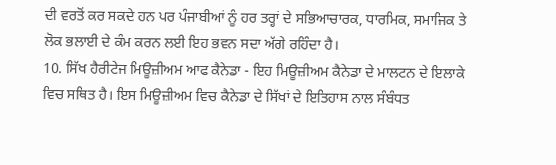ਦੀ ਵਰਤੋਂ ਕਰ ਸਕਦੇ ਹਨ ਪਰ ਪੰਜਾਬੀਆਂ ਨੂੰ ਹਰ ਤਰ੍ਹਾਂ ਦੇ ਸਭਿਆਚਾਰਕ, ਧਾਰਮਿਕ, ਸਮਾਜਿਕ ਤੇ ਲੋਕ ਭਲਾਈ ਦੇ ਕੰਮ ਕਰਨ ਲਈ ਇਹ ਭਵਨ ਸਦਾ ਅੱਗੇ ਰਹਿੰਦਾ ਹੈ।
10. ਸਿੱਖ ਹੈਰੀਟੇਜ ਮਿਊਜ਼ੀਅਮ ਆਫ ਕੈਨੇਡਾ - ਇਹ ਮਿਊਜ਼ੀਅਮ ਕੈਨੇਡਾ ਦੇ ਮਾਲਟਨ ਦੇ ਇਲਾਕੇ ਵਿਚ ਸਥਿਤ ਹੈ। ਇਸ ਮਿਊਜ਼ੀਅਮ ਵਿਚ ਕੈਨੇਡਾ ਦੇ ਸਿੱਖਾਂ ਦੇ ਇਤਿਹਾਸ ਨਾਲ ਸੰਬੰਧਤ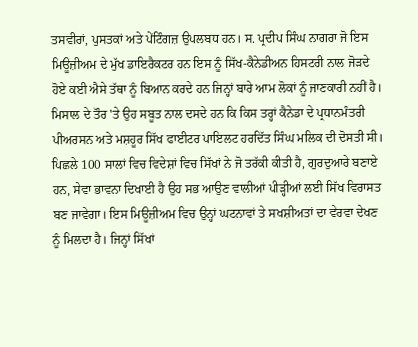ਤਸਵੀਰਾਂ, ਪੁਸਤਕਾਂ ਅਤੇ ਪੇਂਟਿੰਗਜ਼ ਉਪਲਬਧ ਹਨ। ਸ. ਪ੍ਰਦੀਪ ਸਿੰਘ ਨਾਗਰਾ ਜੋ ਇਸ ਮਿਊਜ਼ੀਅਮ ਦੇ ਮੁੱਖ ਡਾਇਰੈਕਟਰ ਹਨ ਇਸ ਨੂੰ ਸਿੱਖ-ਕੈਨੇਡੀਅਨ ਹਿਸਟਰੀ ਨਾਲ ਜੋੜਦੇ ਹੋਏ ਕਈ ਐਸੇ ਤੱਥਾ ਨੂੰ ਬਿਆਨ ਕਰਦੇ ਹਨ ਜਿਨ੍ਹਾਂ ਬਾਰੇ ਆਮ ਲੋਕਾਂ ਨੂੰ ਜਾਣਕਾਰੀ ਨਹੀਂ ਹੈ। ਮਿਸਾਲ ਦੇ ਤੌਰ 'ਤੇ ਉਹ ਸਬੂਤ ਨਾਲ ਦਸਦੇ ਹਨ ਕਿ ਕਿਸ ਤਰ੍ਹਾਂ ਕੈਨੇਡਾ ਦੇ ਪ੍ਰਧਾਨਮੰਤਰੀ ਪੀਅਰਸਨ ਅਤੇ ਮਸ਼ਹੂਰ ਸਿੱਖ ਫਾਈਟਰ ਪਾਇਲਟ ਹਰਦਿੱਤ ਸਿੰਘ ਮਲਿਕ ਦੀ ਦੋਸਤੀ ਸੀ। ਪਿਛਲੇ 100 ਸਾਲਾਂ ਵਿਚ ਵਿਦੇਸ਼ਾਂ ਵਿਚ ਸਿੱਖਾਂ ਨੇ ਜੋ ਤਰੱਕੀ ਕੀਤੀ ਹੈ, ਗੁਰਦੁਆਰੇ ਬਣਾਏ ਹਨ, ਸੇਵਾ ਭਾਵਨਾ ਦਿਖਾਈ ਹੈ ਉਹ ਸਭ ਆਉਣ ਵਾਲੀਆਂ ਪੀੜ੍ਹੀਆਂ ਲਈ ਸਿੱਖ ਵਿਰਾਸਤ ਬਣ ਜਾਵੇਗਾ। ਇਸ ਮਿਊਜ਼ੀਅਮ ਵਿਚ ਉਨ੍ਹਾਂ ਘਟਨਾਵਾਂ ਤੇ ਸਖਸ਼ੀਅਤਾਂ ਦਾ ਵੇਰਵਾ ਦੇਖਣ ਨੂੰ ਮਿਲਦਾ ਹੈ। ਜਿਨ੍ਹਾਂ ਸਿੱਖਾਂ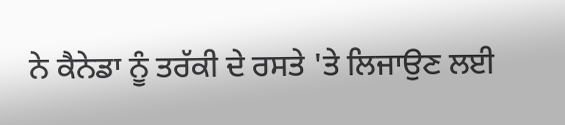ਨੇ ਕੈਨੇਡਾ ਨੂੰ ਤਰੱਕੀ ਦੇ ਰਸਤੇ 'ਤੇ ਲਿਜਾਉਣ ਲਈ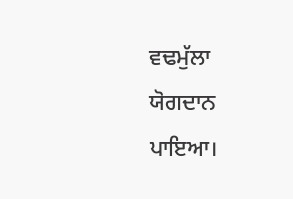ਵਢਮੁੱਲਾ ਯੋਗਦਾਨ ਪਾਇਆ।